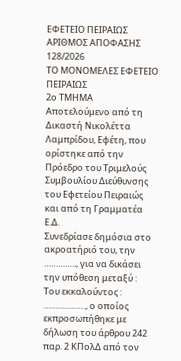ΕΦΕΤΕΙΟ ΠΕΙΡΑΙΩΣ
ΑΡΙΘΜΟΣ ΑΠΟΦΑΣΗΣ 128/2026
ΤΟ ΜΟΝΟΜΕΛΕΣ ΕΦΕΤΕΙΟ ΠΕΙΡΑΙΩΣ
2ο ΤΜΗΜΑ
Αποτελούμενο από τη Δικαστή Νικολέττα Λαμπρίδου, Εφέτη, που ορίστηκε από την Πρόεδρο του Τριμελούς Συμβουλίου Διεύθυνσης του Εφετείου Πειραιώς και από τη Γραμματέα Ε.Δ.
Συνεδρίασε δημόσια στο ακροατήριό του, την ………….., για να δικάσει την υπόθεση μεταξύ :
Του εκκαλούντος : ………………, ο οποίος εκπροσωπήθηκε με δήλωση του άρθρου 242 παρ. 2 ΚΠολΔ από τον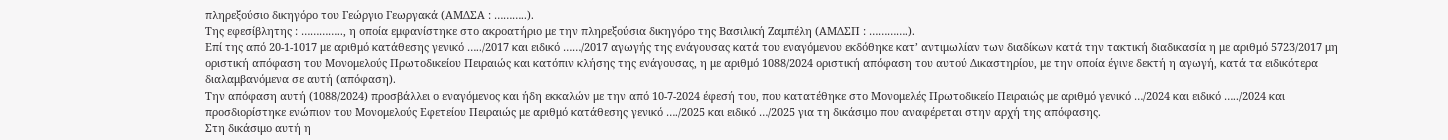πληρεξούσιο δικηγόρο του Γεώργιο Γεωργακά (ΑΜΔΣΑ : ………..).
Της εφεσίβλητης : ………….., η οποία εμφανίστηκε στο ακροατήριο με την πληρεξούσια δικηγόρο της Βασιλική Ζαμπέλη (ΑΜΔΣΠ : ………….).
Επί της από 20-1-1017 με αριθμό κατάθεσης γενικό …../2017 και ειδικό ……/2017 αγωγής της ενάγουσας κατά του εναγόμενου εκδόθηκε κατ’ αντιμωλίαν των διαδίκων κατά την τακτική διαδικασία η με αριθμό 5723/2017 μη οριστική απόφαση του Μονομελούς Πρωτοδικείου Πειραιώς και κατόπιν κλήσης της ενάγουσας, η με αριθμό 1088/2024 οριστική απόφαση του αυτού Δικαστηρίου, με την οποία έγινε δεκτή η αγωγή, κατά τα ειδικότερα διαλαμβανόμενα σε αυτή (απόφαση).
Την απόφαση αυτή (1088/2024) προσβάλλει ο εναγόμενος και ήδη εκκαλών με την από 10-7-2024 έφεσή του, που κατατέθηκε στο Μονομελές Πρωτοδικείο Πειραιώς με αριθμό γενικό …/2024 και ειδικό …../2024 και προσδιορίστηκε ενώπιον του Μονομελούς Εφετείου Πειραιώς με αριθμό κατάθεσης γενικό …./2025 και ειδικό …/2025 για τη δικάσιμο που αναφέρεται στην αρχή της απόφασης.
Στη δικάσιμο αυτή η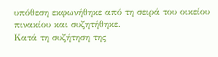υπόθεση εκφωνήθηκε από τη σειρά του οικείου πινακίου και συζητήθηκε.
Κατά τη συζήτηση της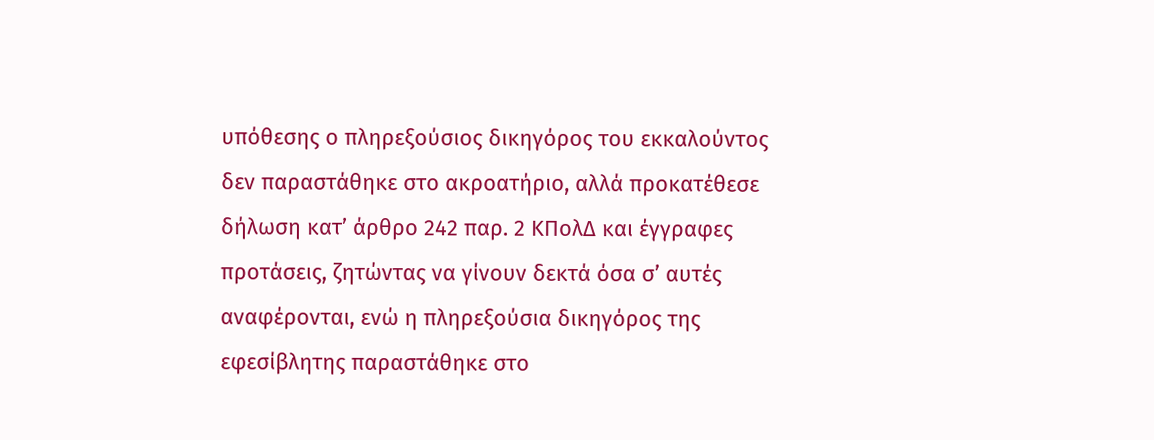υπόθεσης ο πληρεξούσιος δικηγόρος του εκκαλούντος δεν παραστάθηκε στο ακροατήριο, αλλά προκατέθεσε δήλωση κατ’ άρθρο 242 παρ. 2 ΚΠολΔ και έγγραφες προτάσεις, ζητώντας να γίνουν δεκτά όσα σ’ αυτές αναφέρονται, ενώ η πληρεξούσια δικηγόρος της εφεσίβλητης παραστάθηκε στο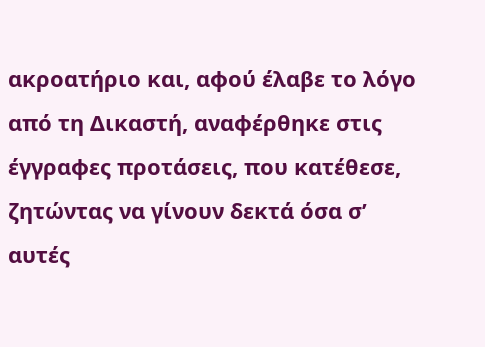ακροατήριο και, αφού έλαβε το λόγο από τη Δικαστή, αναφέρθηκε στις έγγραφες προτάσεις, που κατέθεσε, ζητώντας να γίνουν δεκτά όσα σ’ αυτές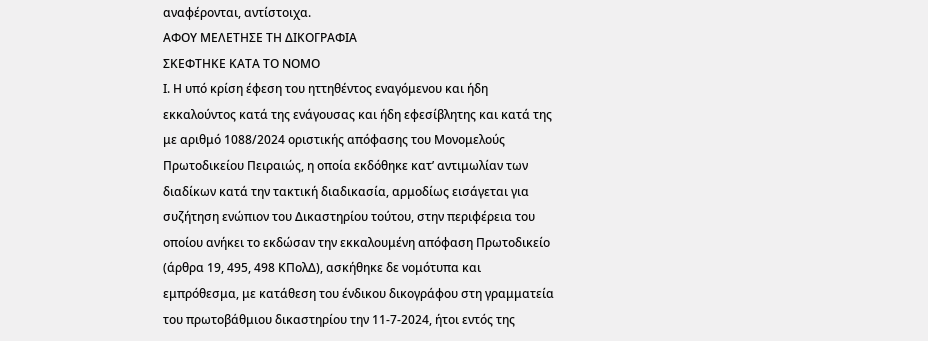αναφέρονται, αντίστοιχα.
ΑΦΟΥ ΜΕΛΕΤΗΣΕ ΤΗ ΔΙΚΟΓΡΑΦΙΑ
ΣΚΕΦΤΗΚΕ ΚΑΤΑ ΤΟ ΝΟΜΟ
Ι. Η υπό κρίση έφεση του ηττηθέντος εναγόμενου και ήδη εκκαλούντος κατά της ενάγουσας και ήδη εφεσίβλητης και κατά της με αριθμό 1088/2024 οριστικής απόφασης του Μονομελούς Πρωτοδικείου Πειραιώς, η οποία εκδόθηκε κατ’ αντιμωλίαν των διαδίκων κατά την τακτική διαδικασία, αρμοδίως εισάγεται για συζήτηση ενώπιον του Δικαστηρίου τούτου, στην περιφέρεια του οποίου ανήκει το εκδώσαν την εκκαλουμένη απόφαση Πρωτοδικείο (άρθρα 19, 495, 498 ΚΠολΔ), ασκήθηκε δε νομότυπα και εμπρόθεσμα, με κατάθεση του ένδικου δικογράφου στη γραμματεία του πρωτοβάθμιου δικαστηρίου την 11-7-2024, ήτοι εντός της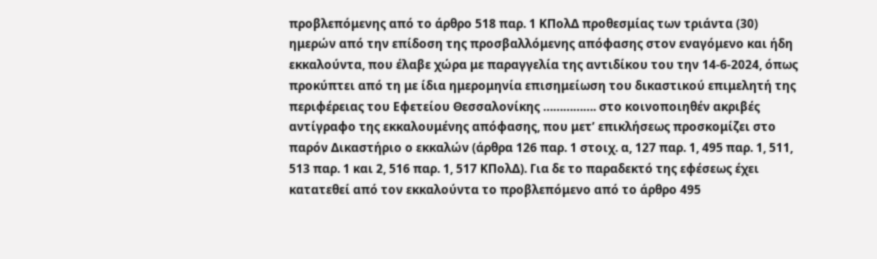προβλεπόμενης από το άρθρο 518 παρ. 1 ΚΠολΔ προθεσμίας των τριάντα (30) ημερών από την επίδοση της προσβαλλόμενης απόφασης στον εναγόμενο και ήδη εκκαλούντα, που έλαβε χώρα με παραγγελία της αντιδίκου του την 14-6-2024, όπως προκύπτει από τη με ίδια ημερομηνία επισημείωση του δικαστικού επιμελητή της περιφέρειας του Εφετείου Θεσσαλονίκης ……………. στο κοινοποιηθέν ακριβές αντίγραφο της εκκαλουμένης απόφασης, που μετ’ επικλήσεως προσκομίζει στο παρόν Δικαστήριο ο εκκαλών (άρθρα 126 παρ. 1 στοιχ. α, 127 παρ. 1, 495 παρ. 1, 511, 513 παρ. 1 και 2, 516 παρ. 1, 517 ΚΠολΔ). Για δε το παραδεκτό της εφέσεως έχει κατατεθεί από τον εκκαλούντα το προβλεπόμενο από το άρθρο 495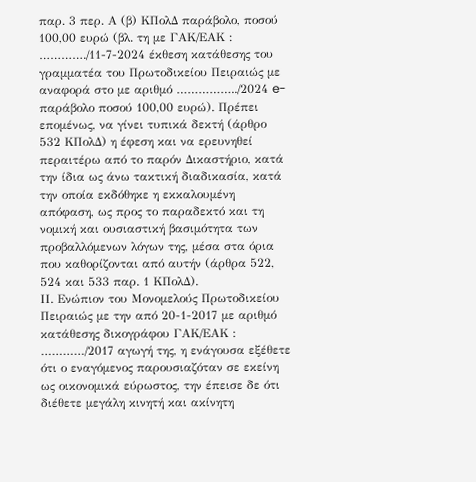παρ. 3 περ. Α (β) ΚΠολΔ παράβολο, ποσού 100,00 ευρώ (βλ. τη με ΓΑΚ/ΕΑΚ : …………./11-7-2024 έκθεση κατάθεσης του γραμματέα του Πρωτοδικείου Πειραιώς με αναφορά στο με αριθμό ……………../2024 e-παράβολο ποσού 100,00 ευρώ). Πρέπει επομένως, να γίνει τυπικά δεκτή (άρθρο 532 ΚΠολΔ) η έφεση και να ερευνηθεί περαιτέρω από το παρόν Δικαστήριο, κατά την ίδια ως άνω τακτική διαδικασία, κατά την οποία εκδόθηκε η εκκαλουμένη απόφαση, ως προς το παραδεκτό και τη νομική και ουσιαστική βασιμότητα των προβαλλόμενων λόγων της, μέσα στα όρια που καθορίζονται από αυτήν (άρθρα 522, 524 και 533 παρ. 1 ΚΠολΔ).
ΙΙ. Ενώπιον του Μονομελούς Πρωτοδικείου Πειραιώς με την από 20-1-2017 με αριθμό κατάθεσης δικογράφου ΓΑΚ/ΕΑΚ : …………/2017 αγωγή της, η ενάγουσα εξέθετε ότι ο εναγόμενος παρουσιαζόταν σε εκείνη ως οικονομικά εύρωστος, την έπεισε δε ότι διέθετε μεγάλη κινητή και ακίνητη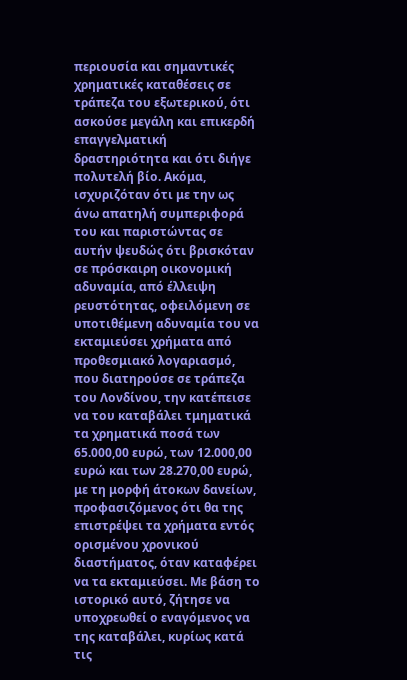περιουσία και σημαντικές χρηματικές καταθέσεις σε τράπεζα του εξωτερικού, ότι ασκούσε μεγάλη και επικερδή επαγγελματική δραστηριότητα και ότι διήγε πολυτελή βίο. Ακόμα, ισχυριζόταν ότι με την ως άνω απατηλή συμπεριφορά του και παριστώντας σε αυτήν ψευδώς ότι βρισκόταν σε πρόσκαιρη οικονομική αδυναμία, από έλλειψη ρευστότητας, οφειλόμενη σε υποτιθέμενη αδυναμία του να εκταμιεύσει χρήματα από προθεσμιακό λογαριασμό, που διατηρούσε σε τράπεζα του Λονδίνου, την κατέπεισε να του καταβάλει τμηματικά τα χρηματικά ποσά των 65.000,00 ευρώ, των 12.000,00 ευρώ και των 28.270,00 ευρώ, με τη μορφή άτοκων δανείων, προφασιζόμενος ότι θα της επιστρέψει τα χρήματα εντός ορισμένου χρονικού διαστήματος, όταν καταφέρει να τα εκταμιεύσει. Με βάση το ιστορικό αυτό, ζήτησε να υποχρεωθεί ο εναγόμενος να της καταβάλει, κυρίως κατά τις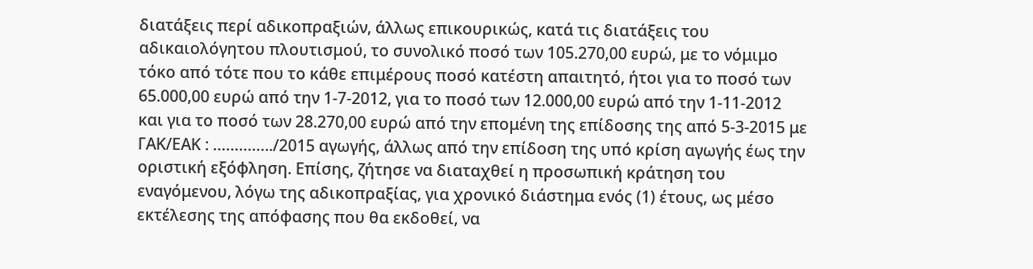διατάξεις περί αδικοπραξιών, άλλως επικουρικώς, κατά τις διατάξεις του αδικαιολόγητου πλουτισμού, το συνολικό ποσό των 105.270,00 ευρώ, με το νόμιμο τόκο από τότε που το κάθε επιμέρους ποσό κατέστη απαιτητό, ήτοι για το ποσό των 65.000,00 ευρώ από την 1-7-2012, για το ποσό των 12.000,00 ευρώ από την 1-11-2012 και για το ποσό των 28.270,00 ευρώ από την επομένη της επίδοσης της από 5-3-2015 με ΓΑΚ/ΕΑΚ : …………../2015 αγωγής, άλλως από την επίδοση της υπό κρίση αγωγής έως την οριστική εξόφληση. Επίσης, ζήτησε να διαταχθεί η προσωπική κράτηση του εναγόμενου, λόγω της αδικοπραξίας, για χρονικό διάστημα ενός (1) έτους, ως μέσο εκτέλεσης της απόφασης που θα εκδοθεί, να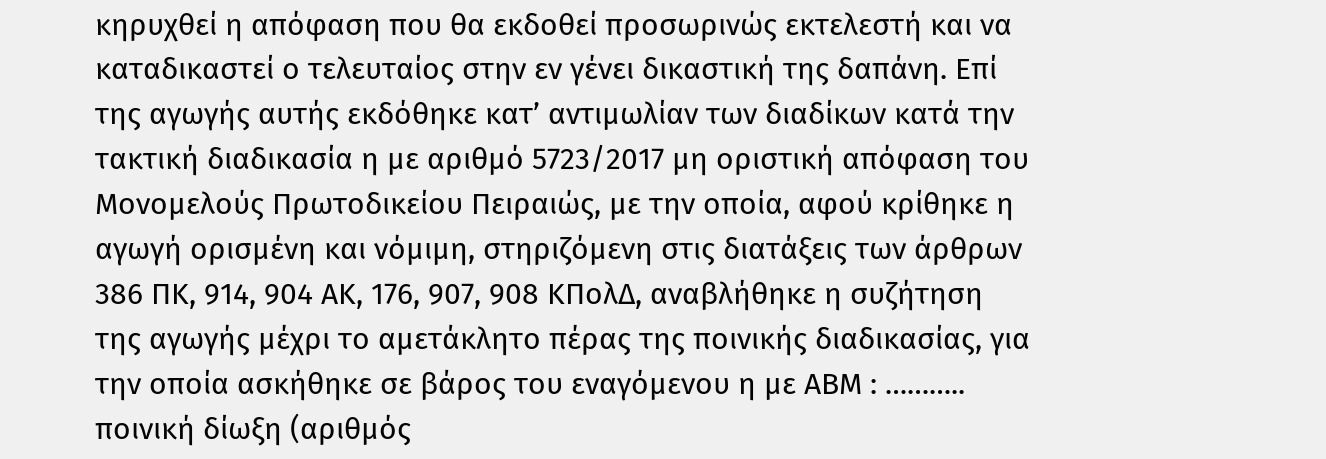κηρυχθεί η απόφαση που θα εκδοθεί προσωρινώς εκτελεστή και να καταδικαστεί ο τελευταίος στην εν γένει δικαστική της δαπάνη. Επί της αγωγής αυτής εκδόθηκε κατ’ αντιμωλίαν των διαδίκων κατά την τακτική διαδικασία η με αριθμό 5723/2017 μη οριστική απόφαση του Μονομελούς Πρωτοδικείου Πειραιώς, με την οποία, αφού κρίθηκε η αγωγή ορισμένη και νόμιμη, στηριζόμενη στις διατάξεις των άρθρων 386 ΠΚ, 914, 904 ΑΚ, 176, 907, 908 ΚΠολΔ, αναβλήθηκε η συζήτηση της αγωγής μέχρι το αμετάκλητο πέρας της ποινικής διαδικασίας, για την οποία ασκήθηκε σε βάρος του εναγόμενου η με ΑΒΜ : ……….. ποινική δίωξη (αριθμός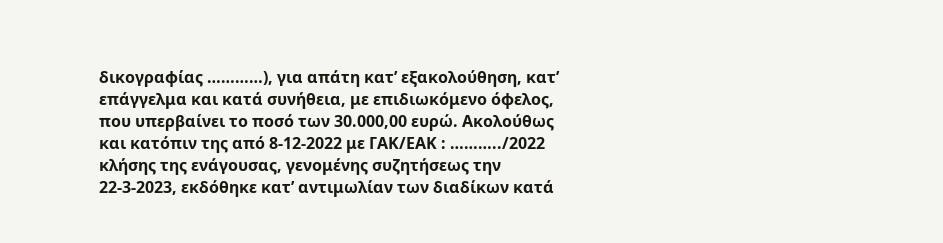δικογραφίας …………), για απάτη κατ’ εξακολούθηση, κατ’ επάγγελμα και κατά συνήθεια, με επιδιωκόμενο όφελος, που υπερβαίνει το ποσό των 30.000,00 ευρώ. Ακολούθως και κατόπιν της από 8-12-2022 με ΓΑΚ/ΕΑΚ : ………../2022 κλήσης της ενάγουσας, γενομένης συζητήσεως την 22-3-2023, εκδόθηκε κατ’ αντιμωλίαν των διαδίκων κατά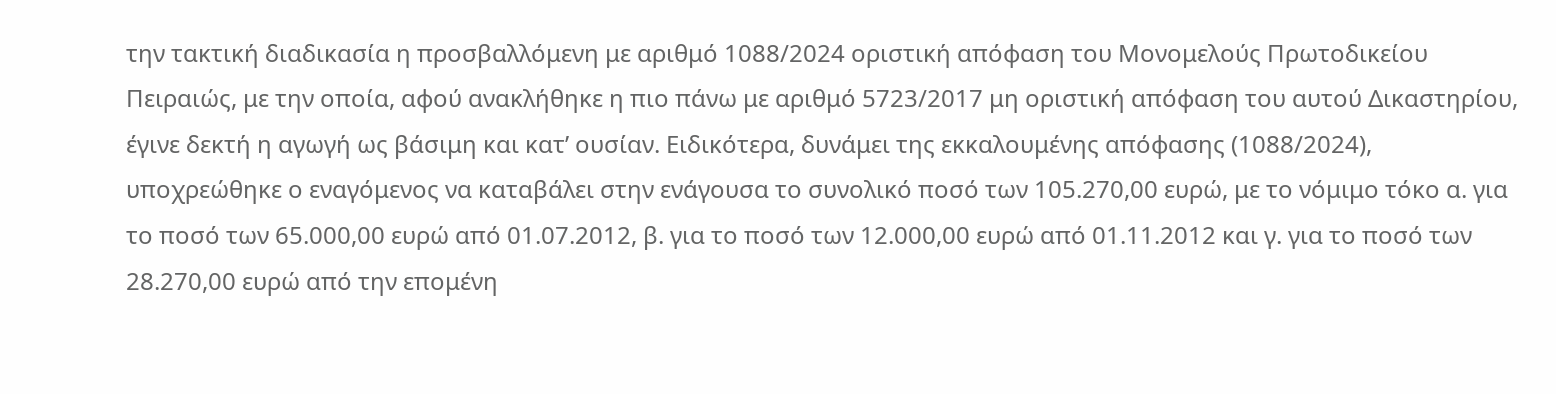την τακτική διαδικασία η προσβαλλόμενη με αριθμό 1088/2024 οριστική απόφαση του Μονομελούς Πρωτοδικείου Πειραιώς, με την οποία, αφού ανακλήθηκε η πιο πάνω με αριθμό 5723/2017 μη οριστική απόφαση του αυτού Δικαστηρίου, έγινε δεκτή η αγωγή ως βάσιμη και κατ’ ουσίαν. Ειδικότερα, δυνάμει της εκκαλουμένης απόφασης (1088/2024), υποχρεώθηκε ο εναγόμενος να καταβάλει στην ενάγουσα το συνολικό ποσό των 105.270,00 ευρώ, με το νόμιμο τόκο α. για το ποσό των 65.000,00 ευρώ από 01.07.2012, β. για το ποσό των 12.000,00 ευρώ από 01.11.2012 και γ. για το ποσό των 28.270,00 ευρώ από την επομένη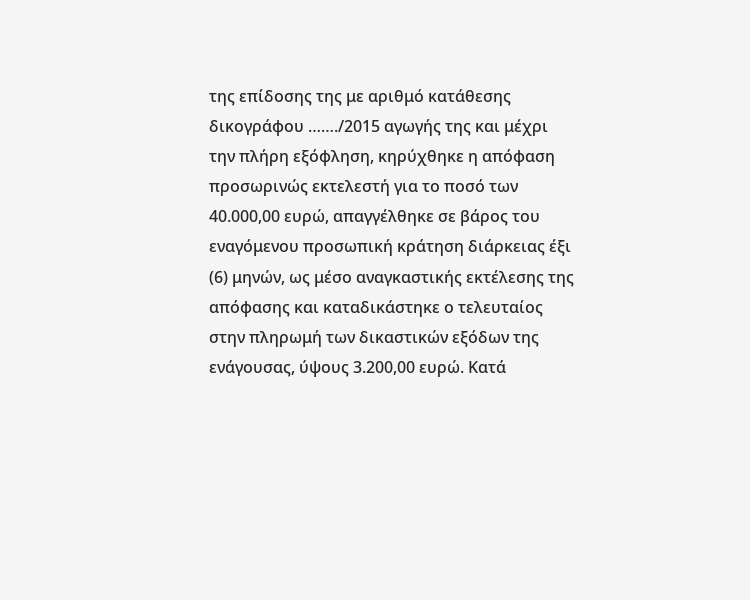της επίδοσης της με αριθμό κατάθεσης δικογράφου ……./2015 αγωγής της και μέχρι την πλήρη εξόφληση, κηρύχθηκε η απόφαση προσωρινώς εκτελεστή για το ποσό των 40.000,00 ευρώ, απαγγέλθηκε σε βάρος του εναγόμενου προσωπική κράτηση διάρκειας έξι (6) μηνών, ως μέσο αναγκαστικής εκτέλεσης της απόφασης και καταδικάστηκε ο τελευταίος στην πληρωμή των δικαστικών εξόδων της ενάγουσας, ύψους 3.200,00 ευρώ. Κατά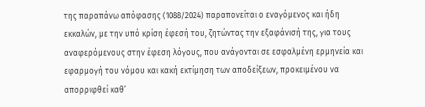της παραπάνω απόφασης (1088/2024) παραπονείται ο εναγόμενος και ήδη εκκαλών, με την υπό κρίση έφεσή του, ζητώντας την εξαφάνισή της, για τους αναφερόμενους στην έφεση λόγους, που ανάγονται σε εσφαλμένη ερμηνεία και εφαρμογή του νόμου και κακή εκτίμηση των αποδείξεων, προκειμένου να απορριφθεί καθ’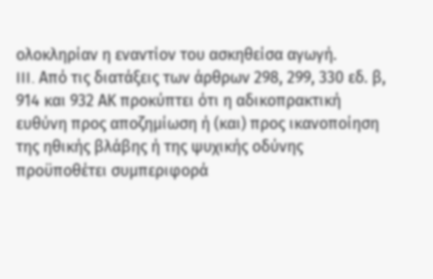ολοκληρίαν η εναντίον του ασκηθείσα αγωγή.
III. Από τις διατάξεις των άρθρων 298, 299, 330 εδ. β, 914 και 932 ΑΚ προκύπτει ότι η αδικοπρακτική ευθύνη προς αποζημίωση ή (και) προς ικανοποίηση της ηθικής βλάβης ή της ψυχικής οδύνης προϋποθέτει συμπεριφορά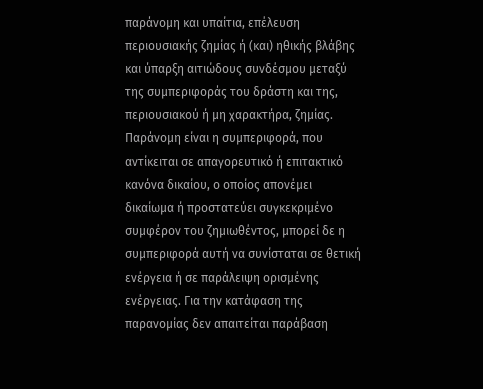παράνομη και υπαίτια, επέλευση περιουσιακής ζημίας ή (και) ηθικής βλάβης και ύπαρξη αιτιώδους συνδέσμου μεταξύ της συμπεριφοράς του δράστη και της, περιουσιακού ή μη χαρακτήρα, ζημίας. Παράνομη είναι η συμπεριφορά, που αντίκειται σε απαγορευτικό ή επιτακτικό κανόνα δικαίου, ο οποίος απονέμει δικαίωμα ή προστατεύει συγκεκριμένο συμφέρον του ζημιωθέντος, μπορεί δε η συμπεριφορά αυτή να συνίσταται σε θετική ενέργεια ή σε παράλειψη ορισμένης ενέργειας. Για την κατάφαση της παρανομίας δεν απαιτείται παράβαση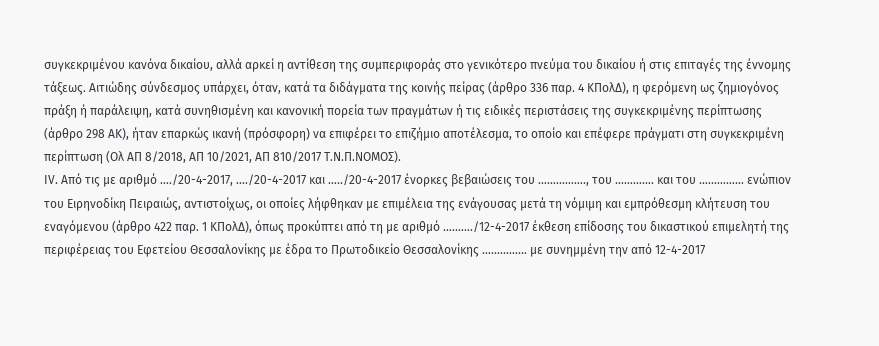συγκεκριμένου κανόνα δικαίου, αλλά αρκεί η αντίθεση της συμπεριφοράς στο γενικότερο πνεύμα του δικαίου ή στις επιταγές της έννομης τάξεως. Αιτιώδης σύνδεσμος υπάρχει, όταν, κατά τα διδάγματα της κοινής πείρας (άρθρο 336 παρ. 4 ΚΠολΔ), η φερόμενη ως ζημιογόνος πράξη ή παράλειψη, κατά συνηθισμένη και κανονική πορεία των πραγμάτων ή τις ειδικές περιστάσεις της συγκεκριμένης περίπτωσης (άρθρο 298 ΑΚ), ήταν επαρκώς ικανή (πρόσφορη) να επιφέρει το επιζήμιο αποτέλεσμα, το οποίο και επέφερε πράγματι στη συγκεκριμένη περίπτωση (Ολ ΑΠ 8/2018, ΑΠ 10/2021, ΑΠ 810/2017 Τ.Ν.Π.ΝΟΜΟΣ).
ΙV. Από τις με αριθμό …./20-4-2017, …./20-4-2017 και …../20-4-2017 ένορκες βεβαιώσεις του ……………., του …………. και του …………… ενώπιον του Ειρηνοδίκη Πειραιώς, αντιστοίχως, οι οποίες λήφθηκαν με επιμέλεια της ενάγουσας μετά τη νόμιμη και εμπρόθεσμη κλήτευση του εναγόμενου (άρθρο 422 παρ. 1 ΚΠολΔ), όπως προκύπτει από τη με αριθμό ………./12-4-2017 έκθεση επίδοσης του δικαστικού επιμελητή της περιφέρειας του Εφετείου Θεσσαλονίκης με έδρα το Πρωτοδικείο Θεσσαλονίκης …………… με συνημμένη την από 12-4-2017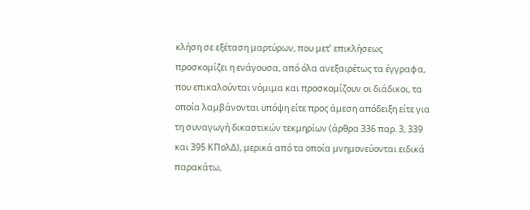κλήση σε εξέταση μαρτύρων, που μετ’ επικλήσεως προσκομίζει η ενάγουσα, από όλα ανεξαιρέτως τα έγγραφα, που επικαλούνται νόμιμα και προσκομίζουν οι διάδικοι, τα οποία λαμβάνονται υπόψη είτε προς άμεση απόδειξη είτε για τη συναγωγή δικαστικών τεκμηρίων (άρθρα 336 παρ. 3, 339 και 395 ΚΠολΔ), μερικά από τα οποία μνημονεύονται ειδικά παρακάτω,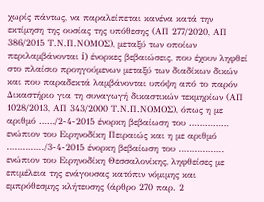χωρίς πάντως, να παραλείπεται κανένα κατά την εκτίμηση της ουσίας της υπόθεσης (ΑΠ 277/2020, ΑΠ 386/2015 Τ.Ν.Π.ΝΟΜΟΣ), μεταξύ των οποίων περιλαμβάνονται i) ένορκες βεβαιώσεις, που έχουν ληφθεί στο πλαίσιο προηγούμενων μεταξύ των διαδίκων δικών και που παραδεκτά λαμβάνονται υπόψη από το παρόν Δικαστήριο για τη συναγωγή δικαστικών τεκμηρίων (ΑΠ 1028/2013, ΑΠ 343/2000 Τ.Ν.Π.ΝΟΜΟΣ), όπως η με αριθμό ……/2-4-2015 ένορκη βεβαίωση του …………… ενώπιον του Ειρηνοδίκη Πειραιώς και η με αριθμό …………../3-4-2015 ένορκη βεβαίωση του …………….. ενώπιον του Ειρηνοδίκη Θεσσαλονίκης, ληφθείσες με επιμέλεια της ενάγουσας κατόπιν νόμιμης και εμπρόθεσμης κλήτευσης (άρθρο 270 παρ. 2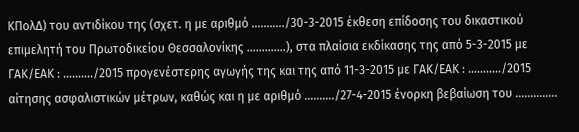ΚΠολΔ) του αντιδίκου της (σχετ. η με αριθμό ………../30-3-2015 έκθεση επίδοσης του δικαστικού επιμελητή του Πρωτοδικείου Θεσσαλονίκης ………….), στα πλαίσια εκδίκασης της από 5-3-2015 με ΓΑΚ/ΕΑΚ : ………./2015 προγενέστερης αγωγής της και της από 11-3-2015 με ΓΑΚ/ΕΑΚ : ………../2015 αίτησης ασφαλιστικών μέτρων, καθώς και η με αριθμό ………./27-4-2015 ένορκη βεβαίωση του …………..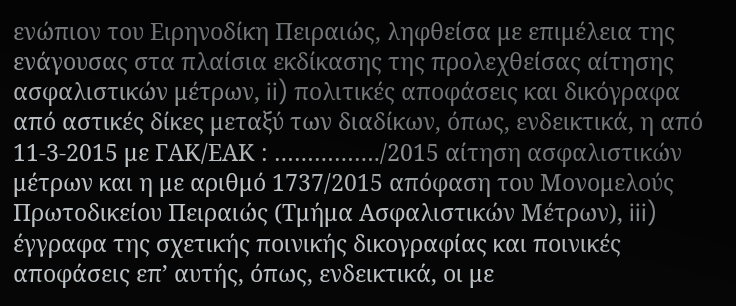ενώπιον του Ειρηνοδίκη Πειραιώς, ληφθείσα με επιμέλεια της ενάγουσας στα πλαίσια εκδίκασης της προλεχθείσας αίτησης ασφαλιστικών μέτρων, ii) πολιτικές αποφάσεις και δικόγραφα από αστικές δίκες μεταξύ των διαδίκων, όπως, ενδεικτικά, η από 11-3-2015 με ΓΑΚ/ΕΑΚ : ……………./2015 αίτηση ασφαλιστικών μέτρων και η με αριθμό 1737/2015 απόφαση του Μονομελούς Πρωτοδικείου Πειραιώς (Τμήμα Ασφαλιστικών Μέτρων), iii) έγγραφα της σχετικής ποινικής δικογραφίας και ποινικές αποφάσεις επ’ αυτής, όπως, ενδεικτικά, οι με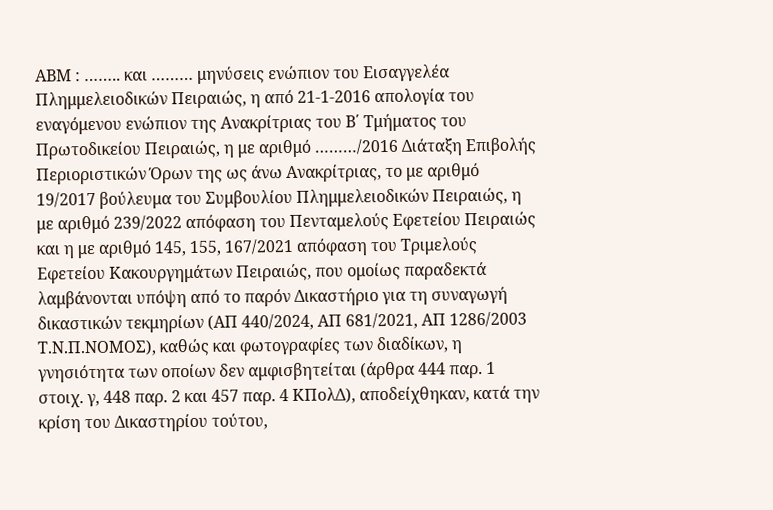ΑΒΜ : …….. και ……… μηνύσεις ενώπιον του Εισαγγελέα Πλημμελειοδικών Πειραιώς, η από 21-1-2016 απολογία του εναγόμενου ενώπιον της Ανακρίτριας του Β΄ Τμήματος του Πρωτοδικείου Πειραιώς, η με αριθμό ………/2016 Διάταξη Επιβολής Περιοριστικών Όρων της ως άνω Ανακρίτριας, το με αριθμό 19/2017 βούλευμα του Συμβουλίου Πλημμελειοδικών Πειραιώς, η με αριθμό 239/2022 απόφαση του Πενταμελούς Εφετείου Πειραιώς και η με αριθμό 145, 155, 167/2021 απόφαση του Τριμελούς Εφετείου Κακουργημάτων Πειραιώς, που ομοίως παραδεκτά λαμβάνονται υπόψη από το παρόν Δικαστήριο για τη συναγωγή δικαστικών τεκμηρίων (ΑΠ 440/2024, ΑΠ 681/2021, ΑΠ 1286/2003 Τ.Ν.Π.ΝΟΜΟΣ), καθώς και φωτογραφίες των διαδίκων, η γνησιότητα των οποίων δεν αμφισβητείται (άρθρα 444 παρ. 1 στοιχ. γ, 448 παρ. 2 και 457 παρ. 4 ΚΠολΔ), αποδείχθηκαν, κατά την κρίση του Δικαστηρίου τούτου,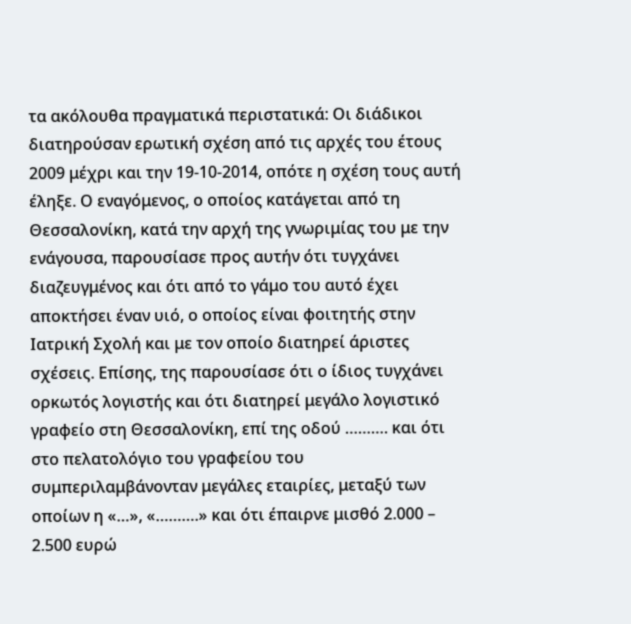τα ακόλουθα πραγματικά περιστατικά: Οι διάδικοι διατηρούσαν ερωτική σχέση από τις αρχές του έτους 2009 μέχρι και την 19-10-2014, οπότε η σχέση τους αυτή έληξε. Ο εναγόμενος, ο οποίος κατάγεται από τη Θεσσαλονίκη, κατά την αρχή της γνωριμίας του με την ενάγουσα, παρουσίασε προς αυτήν ότι τυγχάνει διαζευγμένος και ότι από το γάμο του αυτό έχει αποκτήσει έναν υιό, ο οποίος είναι φοιτητής στην Ιατρική Σχολή και με τον οποίο διατηρεί άριστες σχέσεις. Επίσης, της παρουσίασε ότι ο ίδιος τυγχάνει ορκωτός λογιστής και ότι διατηρεί μεγάλο λογιστικό γραφείο στη Θεσσαλονίκη, επί της οδού ………. και ότι στο πελατολόγιο του γραφείου του συμπεριλαμβάνονταν μεγάλες εταιρίες, μεταξύ των οποίων η «…», «……….» και ότι έπαιρνε μισθό 2.000 – 2.500 ευρώ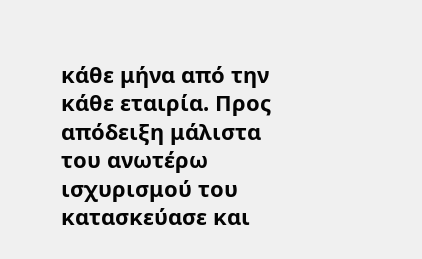κάθε μήνα από την κάθε εταιρία. Προς απόδειξη μάλιστα του ανωτέρω ισχυρισμού του κατασκεύασε και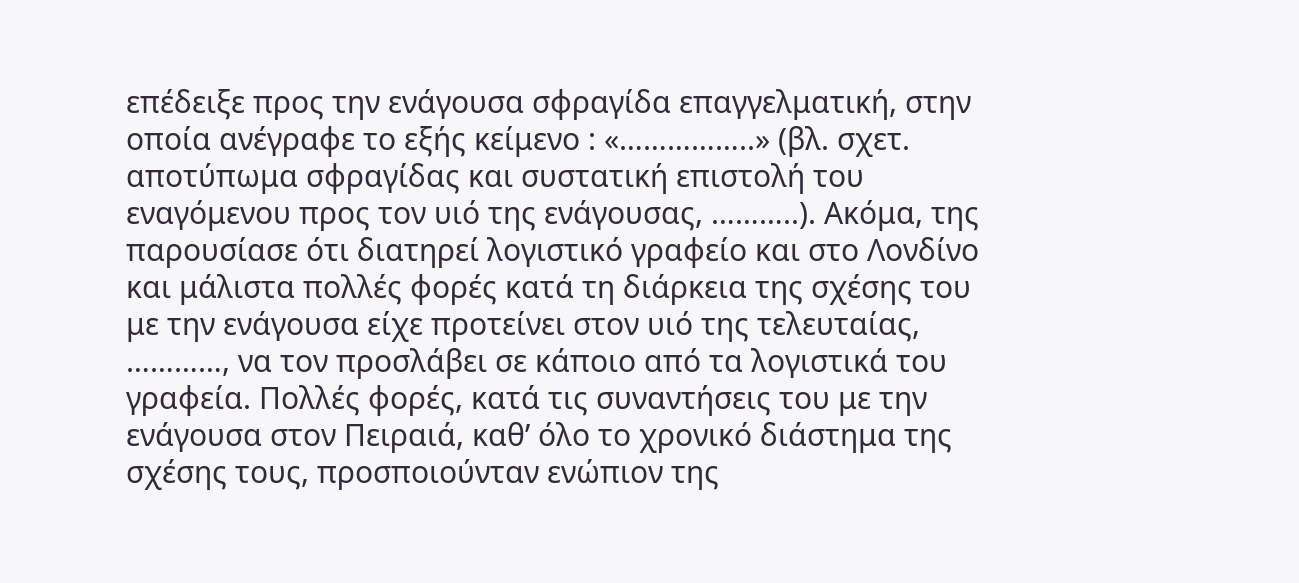επέδειξε προς την ενάγουσα σφραγίδα επαγγελματική, στην οποία ανέγραφε το εξής κείμενο : «……………..» (βλ. σχετ. αποτύπωμα σφραγίδας και συστατική επιστολή του εναγόμενου προς τον υιό της ενάγουσας, ………..). Ακόμα, της παρουσίασε ότι διατηρεί λογιστικό γραφείο και στο Λονδίνο και μάλιστα πολλές φορές κατά τη διάρκεια της σχέσης του με την ενάγουσα είχε προτείνει στον υιό της τελευταίας, …………, να τον προσλάβει σε κάποιο από τα λογιστικά του γραφεία. Πολλές φορές, κατά τις συναντήσεις του με την ενάγουσα στον Πειραιά, καθ’ όλο το χρονικό διάστημα της σχέσης τους, προσποιούνταν ενώπιον της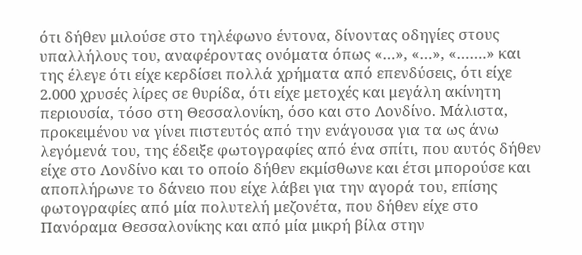ότι δήθεν μιλούσε στο τηλέφωνο έντονα, δίνοντας οδηγίες στους υπαλλήλους του, αναφέροντας ονόματα όπως «…», «…», «…….» και της έλεγε ότι είχε κερδίσει πολλά χρήματα από επενδύσεις, ότι είχε 2.000 χρυσές λίρες σε θυρίδα, ότι είχε μετοχές και μεγάλη ακίνητη περιουσία, τόσο στη Θεσσαλονίκη, όσο και στο Λονδίνο. Μάλιστα, προκειμένου να γίνει πιστευτός από την ενάγουσα για τα ως άνω λεγόμενά του, της έδειξε φωτογραφίες από ένα σπίτι, που αυτός δήθεν είχε στο Λονδίνο και το οποίο δήθεν εκμίσθωνε και έτσι μπορούσε και αποπλήρωνε το δάνειο που είχε λάβει για την αγορά του, επίσης φωτογραφίες από μία πολυτελή μεζονέτα, που δήθεν είχε στο Πανόραμα Θεσσαλονίκης και από μία μικρή βίλα στην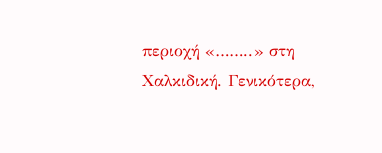περιοχή «……..» στη Χαλκιδική. Γενικότερα,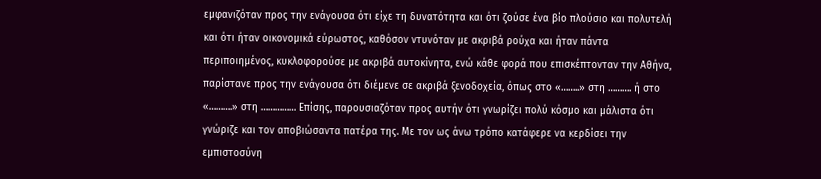εμφανιζόταν προς την ενάγουσα ότι είχε τη δυνατότητα και ότι ζούσε ένα βίο πλούσιο και πολυτελή και ότι ήταν οικονομικά εύρωστος, καθόσον ντυνόταν με ακριβά ρούχα και ήταν πάντα περιποιημένος, κυκλοφορούσε με ακριβά αυτοκίνητα, ενώ κάθε φορά που επισκέπτονταν την Αθήνα, παρίστανε προς την ενάγουσα ότι διέμενε σε ακριβά ξενοδοχεία, όπως στο «……..» στη ………. ή στο «……….» στη …………… Επίσης, παρουσιαζόταν προς αυτήν ότι γνωρίζει πολύ κόσμο και μάλιστα ότι γνώριζε και τον αποβιώσαντα πατέρα της. Με τον ως άνω τρόπο κατάφερε να κερδίσει την εμπιστοσύνη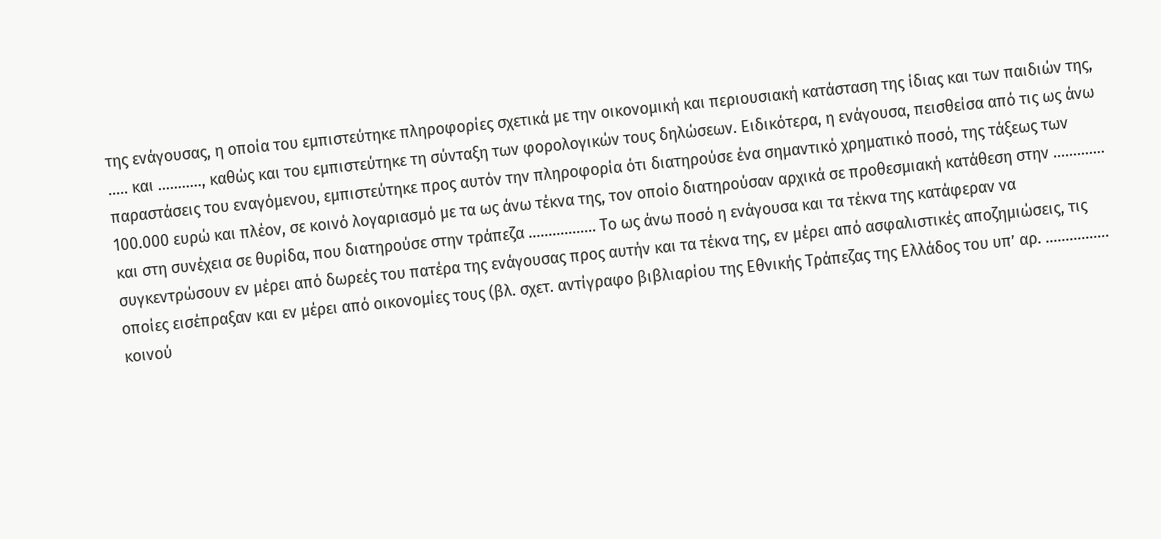της ενάγουσας, η οποία του εμπιστεύτηκε πληροφορίες σχετικά με την οικονομική και περιουσιακή κατάσταση της ίδιας και των παιδιών της, ….. και ……….., καθώς και του εμπιστεύτηκε τη σύνταξη των φορολογικών τους δηλώσεων. Ειδικότερα, η ενάγουσα, πεισθείσα από τις ως άνω παραστάσεις του εναγόμενου, εμπιστεύτηκε προς αυτόν την πληροφορία ότι διατηρούσε ένα σημαντικό χρηματικό ποσό, της τάξεως των 100.000 ευρώ και πλέον, σε κοινό λογαριασμό με τα ως άνω τέκνα της, τον οποίο διατηρούσαν αρχικά σε προθεσμιακή κατάθεση στην …………. και στη συνέχεια σε θυρίδα, που διατηρούσε στην τράπεζα …………….. Το ως άνω ποσό η ενάγουσα και τα τέκνα της κατάφεραν να συγκεντρώσουν εν μέρει από δωρεές του πατέρα της ενάγουσας προς αυτήν και τα τέκνα της, εν μέρει από ασφαλιστικές αποζημιώσεις, τις οποίες εισέπραξαν και εν μέρει από οικονομίες τους (βλ. σχετ. αντίγραφο βιβλιαρίου της Εθνικής Τράπεζας της Ελλάδος του υπ’ αρ. ……………. κοινού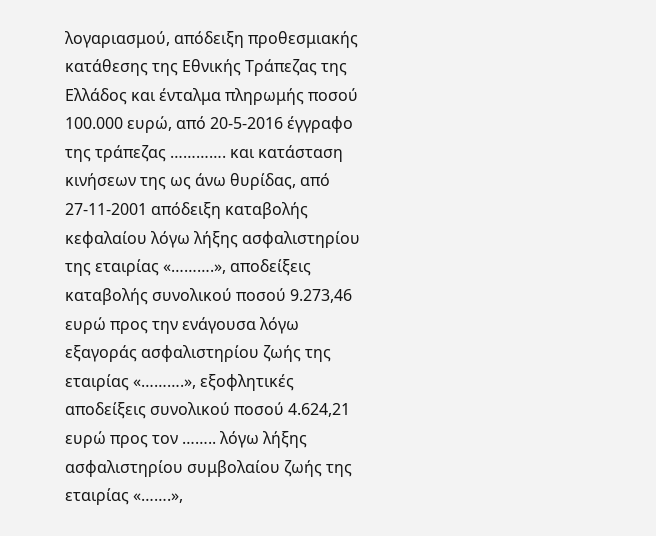λογαριασμού, απόδειξη προθεσμιακής κατάθεσης της Εθνικής Τράπεζας της Ελλάδος και ένταλμα πληρωμής ποσού 100.000 ευρώ, από 20-5-2016 έγγραφο της τράπεζας …………. και κατάσταση κινήσεων της ως άνω θυρίδας, από 27-11-2001 απόδειξη καταβολής κεφαλαίου λόγω λήξης ασφαλιστηρίου της εταιρίας «……….», αποδείξεις καταβολής συνολικού ποσού 9.273,46 ευρώ προς την ενάγουσα λόγω εξαγοράς ασφαλιστηρίου ζωής της εταιρίας «……….», εξοφλητικές αποδείξεις συνολικού ποσού 4.624,21 ευρώ προς τον …….. λόγω λήξης ασφαλιστηρίου συμβολαίου ζωής της εταιρίας «…….»,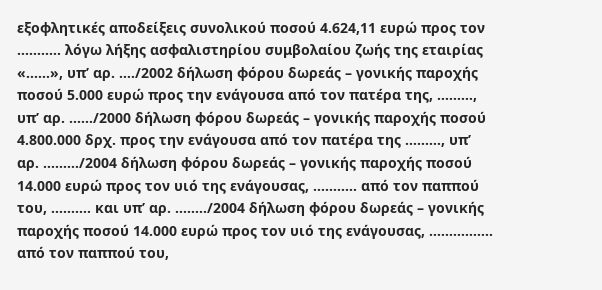εξοφλητικές αποδείξεις συνολικού ποσού 4.624,11 ευρώ προς τον ……….. λόγω λήξης ασφαλιστηρίου συμβολαίου ζωής της εταιρίας «……», υπ’ αρ. …./2002 δήλωση φόρου δωρεάς – γονικής παροχής ποσού 5.000 ευρώ προς την ενάγουσα από τον πατέρα της, ………, υπ’ αρ. ……/2000 δήλωση φόρου δωρεάς – γονικής παροχής ποσού 4.800.000 δρχ. προς την ενάγουσα από τον πατέρα της ………, υπ’ αρ. ………/2004 δήλωση φόρου δωρεάς – γονικής παροχής ποσού 14.000 ευρώ προς τον υιό της ενάγουσας, ……….. από τον παππού του, ………. και υπ’ αρ. ……../2004 δήλωση φόρου δωρεάς – γονικής παροχής ποσού 14.000 ευρώ προς τον υιό της ενάγουσας, ……………. από τον παππού του,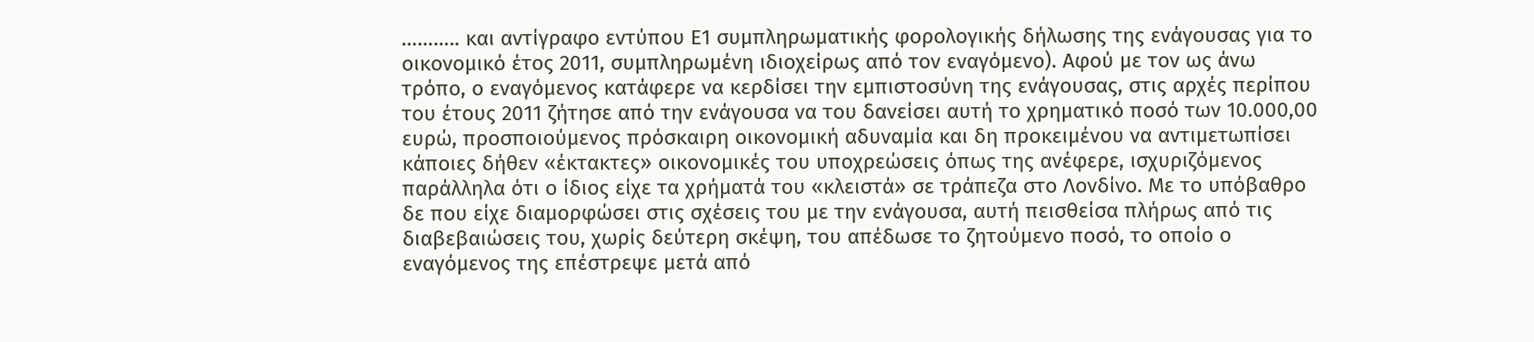……….. και αντίγραφο εντύπου Ε1 συμπληρωματικής φορολογικής δήλωσης της ενάγουσας για το οικονομικό έτος 2011, συμπληρωμένη ιδιοχείρως από τον εναγόμενο). Αφού με τον ως άνω τρόπο, ο εναγόμενος κατάφερε να κερδίσει την εμπιστοσύνη της ενάγουσας, στις αρχές περίπου του έτους 2011 ζήτησε από την ενάγουσα να του δανείσει αυτή το χρηματικό ποσό των 10.000,00 ευρώ, προσποιούμενος πρόσκαιρη οικονομική αδυναμία και δη προκειμένου να αντιμετωπίσει κάποιες δήθεν «έκτακτες» οικονομικές του υποχρεώσεις όπως της ανέφερε, ισχυριζόμενος παράλληλα ότι ο ίδιος είχε τα χρήματά του «κλειστά» σε τράπεζα στο Λονδίνο. Με το υπόβαθρο δε που είχε διαμορφώσει στις σχέσεις του με την ενάγουσα, αυτή πεισθείσα πλήρως από τις διαβεβαιώσεις του, χωρίς δεύτερη σκέψη, του απέδωσε το ζητούμενο ποσό, το οποίο ο εναγόμενος της επέστρεψε μετά από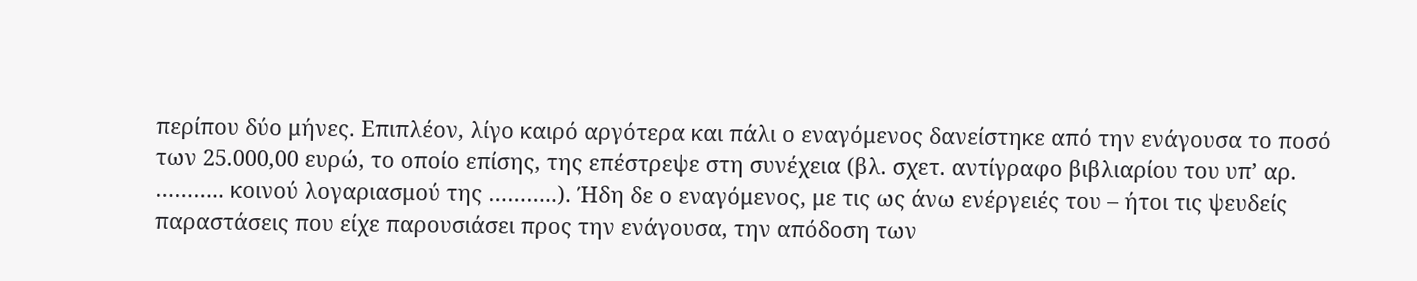περίπου δύο μήνες. Επιπλέον, λίγο καιρό αργότερα και πάλι ο εναγόμενος δανείστηκε από την ενάγουσα το ποσό των 25.000,00 ευρώ, το οποίο επίσης, της επέστρεψε στη συνέχεια (βλ. σχετ. αντίγραφο βιβλιαρίου του υπ’ αρ. ……….. κοινού λογαριασμού της ………..). Ήδη δε ο εναγόμενος, με τις ως άνω ενέργειές του – ήτοι τις ψευδείς παραστάσεις που είχε παρουσιάσει προς την ενάγουσα, την απόδοση των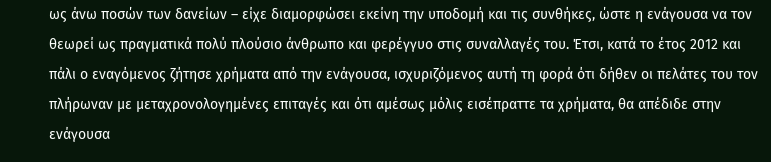ως άνω ποσών των δανείων – είχε διαμορφώσει εκείνη την υποδομή και τις συνθήκες, ώστε η ενάγουσα να τον θεωρεί ως πραγματικά πολύ πλούσιο άνθρωπο και φερέγγυο στις συναλλαγές του. Έτσι, κατά το έτος 2012 και πάλι ο εναγόμενος ζήτησε χρήματα από την ενάγουσα, ισχυριζόμενος αυτή τη φορά ότι δήθεν οι πελάτες του τον πλήρωναν με μεταχρονολογημένες επιταγές και ότι αμέσως μόλις εισέπραττε τα χρήματα, θα απέδιδε στην ενάγουσα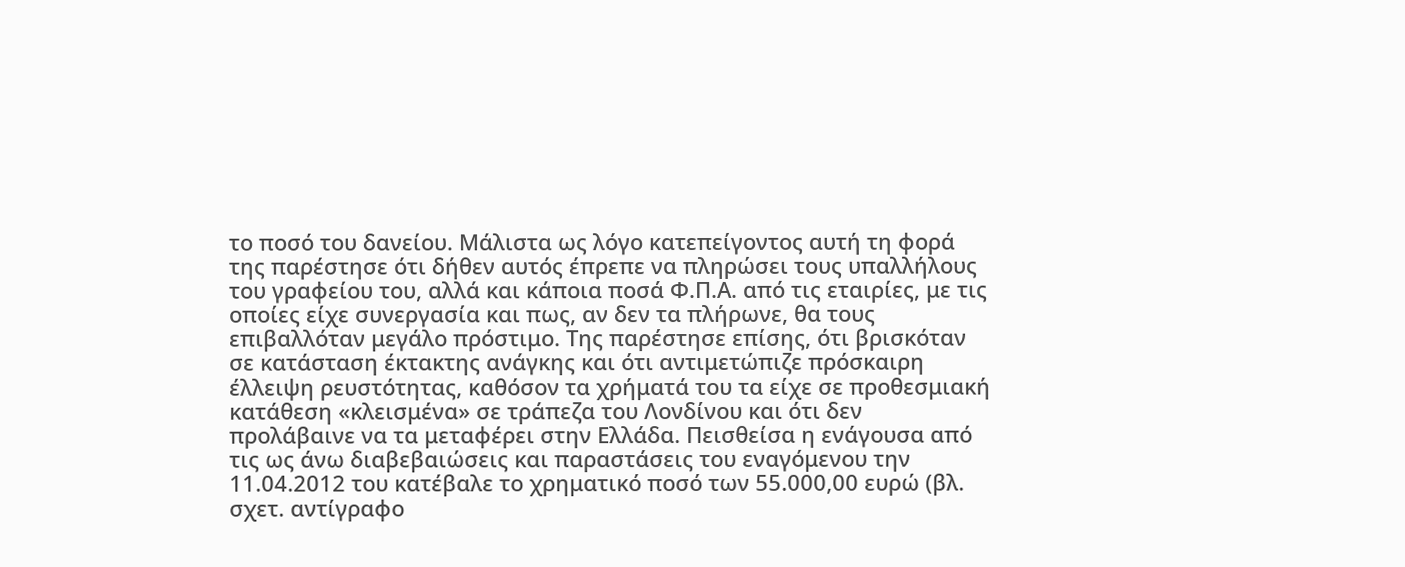το ποσό του δανείου. Μάλιστα ως λόγο κατεπείγοντος αυτή τη φορά της παρέστησε ότι δήθεν αυτός έπρεπε να πληρώσει τους υπαλλήλους του γραφείου του, αλλά και κάποια ποσά Φ.Π.Α. από τις εταιρίες, με τις οποίες είχε συνεργασία και πως, αν δεν τα πλήρωνε, θα τους επιβαλλόταν μεγάλο πρόστιμο. Της παρέστησε επίσης, ότι βρισκόταν σε κατάσταση έκτακτης ανάγκης και ότι αντιμετώπιζε πρόσκαιρη έλλειψη ρευστότητας, καθόσον τα χρήματά του τα είχε σε προθεσμιακή κατάθεση «κλεισμένα» σε τράπεζα του Λονδίνου και ότι δεν προλάβαινε να τα μεταφέρει στην Ελλάδα. Πεισθείσα η ενάγουσα από τις ως άνω διαβεβαιώσεις και παραστάσεις του εναγόμενου την 11.04.2012 του κατέβαλε το χρηματικό ποσό των 55.000,00 ευρώ (βλ. σχετ. αντίγραφο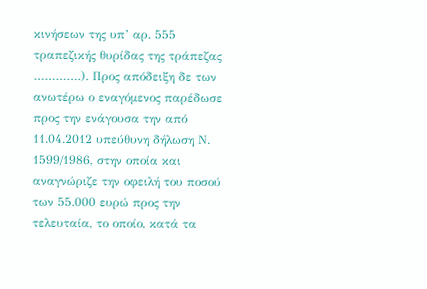κινήσεων της υπ’ αρ. 555 τραπεζικής θυρίδας της τράπεζας ………….). Προς απόδειξη δε των ανωτέρω ο εναγόμενος παρέδωσε προς την ενάγουσα την από 11.04.2012 υπεύθυνη δήλωση Ν. 1599/1986, στην οποία και αναγνώριζε την οφειλή του ποσού των 55.000 ευρώ προς την τελευταία, το οποίο, κατά τα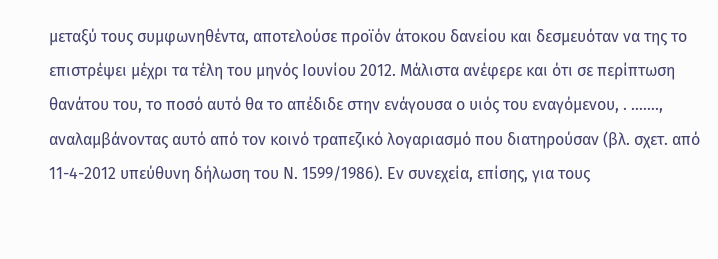μεταξύ τους συμφωνηθέντα, αποτελούσε προϊόν άτοκου δανείου και δεσμευόταν να της το επιστρέψει μέχρι τα τέλη του μηνός Ιουνίου 2012. Μάλιστα ανέφερε και ότι σε περίπτωση θανάτου του, το ποσό αυτό θα το απέδιδε στην ενάγουσα ο υιός του εναγόμενου, . ……., αναλαμβάνοντας αυτό από τον κοινό τραπεζικό λογαριασμό που διατηρούσαν (βλ. σχετ. από 11-4-2012 υπεύθυνη δήλωση του Ν. 1599/1986). Εν συνεχεία, επίσης, για τους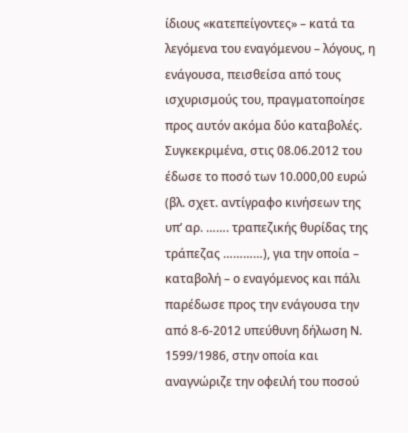ίδιους «κατεπείγοντες» – κατά τα λεγόμενα του εναγόμενου – λόγους, η ενάγουσα, πεισθείσα από τους ισχυρισμούς του, πραγματοποίησε προς αυτόν ακόμα δύο καταβολές. Συγκεκριμένα, στις 08.06.2012 του έδωσε το ποσό των 10.000,00 ευρώ (βλ. σχετ. αντίγραφο κινήσεων της υπ’ αρ. ……. τραπεζικής θυρίδας της τράπεζας …………), για την οποία – καταβολή – ο εναγόμενος και πάλι παρέδωσε προς την ενάγουσα την από 8-6-2012 υπεύθυνη δήλωση Ν. 1599/1986, στην οποία και αναγνώριζε την οφειλή του ποσού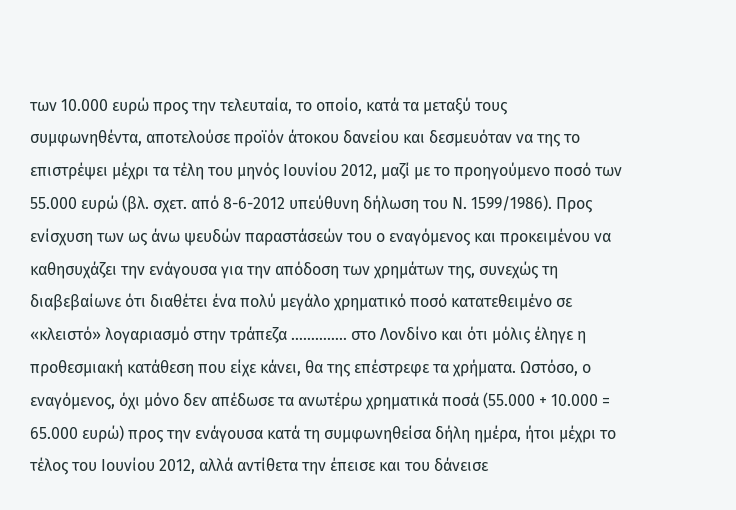των 10.000 ευρώ προς την τελευταία, το οποίο, κατά τα μεταξύ τους συμφωνηθέντα, αποτελούσε προϊόν άτοκου δανείου και δεσμευόταν να της το επιστρέψει μέχρι τα τέλη του μηνός Ιουνίου 2012, μαζί με το προηγούμενο ποσό των 55.000 ευρώ (βλ. σχετ. από 8-6-2012 υπεύθυνη δήλωση του Ν. 1599/1986). Προς ενίσχυση των ως άνω ψευδών παραστάσεών του ο εναγόμενος και προκειμένου να καθησυχάζει την ενάγουσα για την απόδοση των χρημάτων της, συνεχώς τη διαβεβαίωνε ότι διαθέτει ένα πολύ μεγάλο χρηματικό ποσό κατατεθειμένο σε «κλειστό» λογαριασμό στην τράπεζα ………….. στο Λονδίνο και ότι μόλις έληγε η προθεσμιακή κατάθεση που είχε κάνει, θα της επέστρεφε τα χρήματα. Ωστόσο, ο εναγόμενος, όχι μόνο δεν απέδωσε τα ανωτέρω χρηματικά ποσά (55.000 + 10.000 = 65.000 ευρώ) προς την ενάγουσα κατά τη συμφωνηθείσα δήλη ημέρα, ήτοι μέχρι το τέλος του Ιουνίου 2012, αλλά αντίθετα την έπεισε και του δάνεισε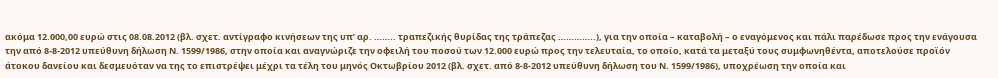ακόμα 12.000,00 ευρώ στις 08.08.2012 (βλ. σχετ. αντίγραφο κινήσεων της υπ’ αρ. …….. τραπεζικής θυρίδας της τράπεζας …………..), για την οποία – καταβολή – ο εναγόμενος και πάλι παρέδωσε προς την ενάγουσα την από 8-8-2012 υπεύθυνη δήλωση Ν. 1599/1986, στην οποία και αναγνώριζε την οφειλή του ποσού των 12.000 ευρώ προς την τελευταία, το οποίο, κατά τα μεταξύ τους συμφωνηθέντα, αποτελούσε προϊόν άτοκου δανείου και δεσμευόταν να της το επιστρέψει μέχρι τα τέλη του μηνός Οκτωβρίου 2012 (βλ. σχετ. από 8-8-2012 υπεύθυνη δήλωση του Ν. 1599/1986), υποχρέωση την οποία και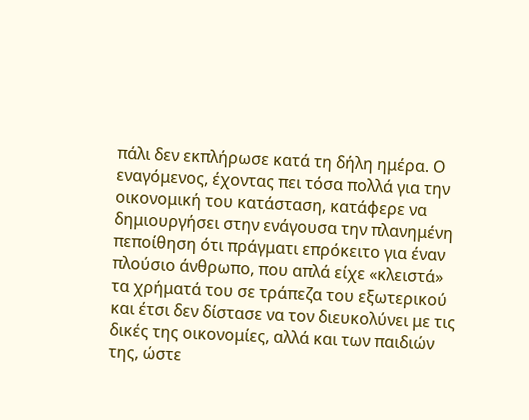πάλι δεν εκπλήρωσε κατά τη δήλη ημέρα. Ο εναγόμενος, έχοντας πει τόσα πολλά για την οικονομική του κατάσταση, κατάφερε να δημιουργήσει στην ενάγουσα την πλανημένη πεποίθηση ότι πράγματι επρόκειτο για έναν πλούσιο άνθρωπο, που απλά είχε «κλειστά» τα χρήματά του σε τράπεζα του εξωτερικού και έτσι δεν δίστασε να τον διευκολύνει με τις δικές της οικονομίες, αλλά και των παιδιών της, ώστε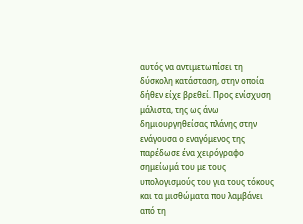αυτός να αντιμετωπίσει τη δύσκολη κατάσταση, στην οποία δήθεν είχε βρεθεί. Προς ενίσχυση μάλιστα, της ως άνω δημιουργηθείσας πλάνης στην ενάγουσα ο εναγόμενος της παρέδωσε ένα χειρόγραφο σημείωμά του με τους υπολογισμούς του για τους τόκους και τα μισθώματα που λαμβάνει από τη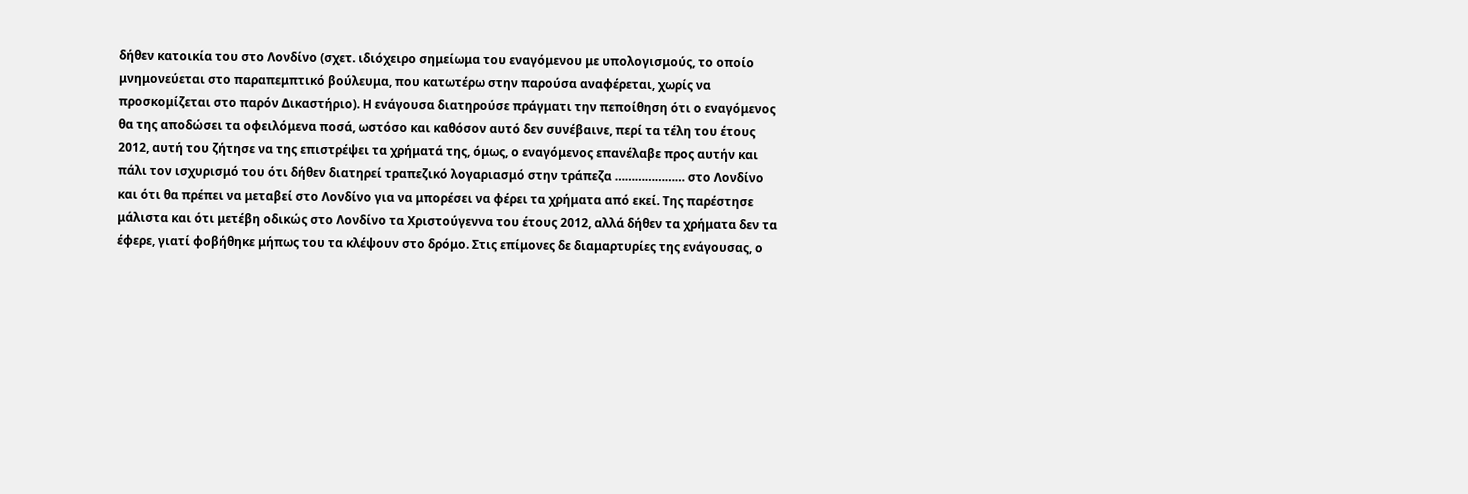δήθεν κατοικία του στο Λονδίνο (σχετ. ιδιόχειρο σημείωμα του εναγόμενου με υπολογισμούς, το οποίο μνημονεύεται στο παραπεμπτικό βούλευμα, που κατωτέρω στην παρούσα αναφέρεται, χωρίς να προσκομίζεται στο παρόν Δικαστήριο). Η ενάγουσα διατηρούσε πράγματι την πεποίθηση ότι ο εναγόμενος θα της αποδώσει τα οφειλόμενα ποσά, ωστόσο και καθόσον αυτό δεν συνέβαινε, περί τα τέλη του έτους 2012, αυτή του ζήτησε να της επιστρέψει τα χρήματά της, όμως, ο εναγόμενος επανέλαβε προς αυτήν και πάλι τον ισχυρισμό του ότι δήθεν διατηρεί τραπεζικό λογαριασμό στην τράπεζα ………………… στο Λονδίνο και ότι θα πρέπει να μεταβεί στο Λονδίνο για να μπορέσει να φέρει τα χρήματα από εκεί. Της παρέστησε μάλιστα και ότι μετέβη οδικώς στο Λονδίνο τα Χριστούγεννα του έτους 2012, αλλά δήθεν τα χρήματα δεν τα έφερε, γιατί φοβήθηκε μήπως του τα κλέψουν στο δρόμο. Στις επίμονες δε διαμαρτυρίες της ενάγουσας, ο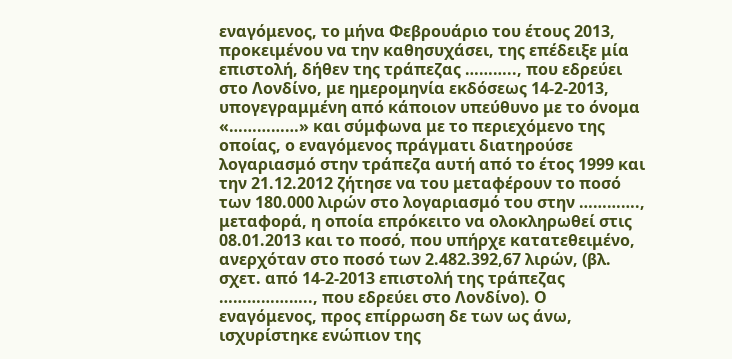εναγόμενος, το μήνα Φεβρουάριο του έτους 2013, προκειμένου να την καθησυχάσει, της επέδειξε μία επιστολή, δήθεν της τράπεζας ……….., που εδρεύει στο Λονδίνο, με ημερομηνία εκδόσεως 14-2-2013, υπογεγραμμένη από κάποιον υπεύθυνο με το όνομα «……………» και σύμφωνα με το περιεχόμενο της οποίας, ο εναγόμενος πράγματι διατηρούσε λογαριασμό στην τράπεζα αυτή από το έτος 1999 και την 21.12.2012 ζήτησε να του μεταφέρουν το ποσό των 180.000 λιρών στο λογαριασμό του στην …………., μεταφορά, η οποία επρόκειτο να ολοκληρωθεί στις 08.01.2013 και το ποσό, που υπήρχε κατατεθειμένο, ανερχόταν στο ποσό των 2.482.392,67 λιρών, (βλ. σχετ. από 14-2-2013 επιστολή της τράπεζας ……………….., που εδρεύει στο Λονδίνο). Ο εναγόμενος, προς επίρρωση δε των ως άνω, ισχυρίστηκε ενώπιον της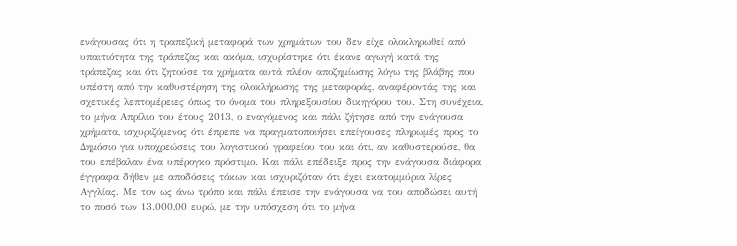ενάγουσας ότι η τραπεζική μεταφορά των χρημάτων του δεν είχε ολοκληρωθεί από υπαιτιότητα της τράπεζας και ακόμα, ισχυρίστηκε ότι έκανε αγωγή κατά της τράπεζας και ότι ζητούσε τα χρήματα αυτά πλέον αποζημίωσης λόγω της βλάβης που υπέστη από την καθυστέρηση της ολοκλήρωσης της μεταφοράς, αναφέροντάς της και σχετικές λεπτομέρειες όπως το όνομα του πληρεξουσίου δικηγόρου του. Στη συνέχεια, το μήνα Απρίλιο του έτους 2013, ο εναγόμενος και πάλι ζήτησε από την ενάγουσα χρήματα, ισχυριζόμενος ότι έπρεπε να πραγματοποιήσει επείγουσες πληρωμές προς το Δημόσιο για υποχρεώσεις του λογιστικού γραφείου του και ότι, αν καθυστερούσε, θα του επέβαλαν ένα υπέρογκο πρόστιμο. Και πάλι επέδειξε προς την ενάγουσα διάφορα έγγραφα δήθεν με αποδόσεις τόκων και ισχυριζόταν ότι έχει εκατομμύρια λίρες Αγγλίας. Με τον ως άνω τρόπο και πάλι έπεισε την ενάγουσα να του αποδώσει αυτή το ποσό των 13.000,00 ευρώ, με την υπόσχεση ότι το μήνα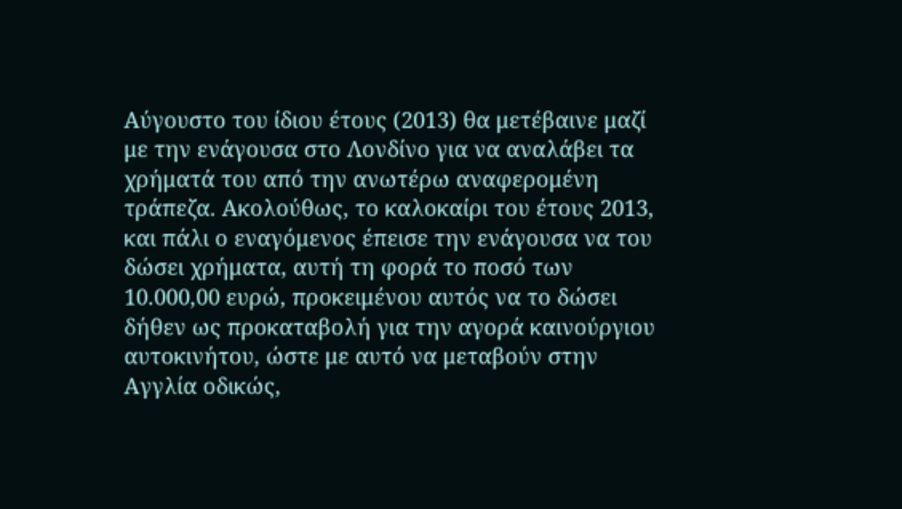Αύγουστο του ίδιου έτους (2013) θα μετέβαινε μαζί με την ενάγουσα στο Λονδίνο για να αναλάβει τα χρήματά του από την ανωτέρω αναφερομένη τράπεζα. Ακολούθως, το καλοκαίρι του έτους 2013, και πάλι ο εναγόμενος έπεισε την ενάγουσα να του δώσει χρήματα, αυτή τη φορά το ποσό των 10.000,00 ευρώ, προκειμένου αυτός να το δώσει δήθεν ως προκαταβολή για την αγορά καινούργιου αυτοκινήτου, ώστε με αυτό να μεταβούν στην Αγγλία οδικώς,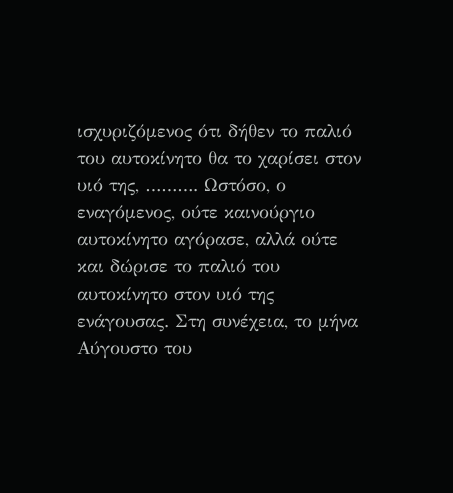ισχυριζόμενος ότι δήθεν το παλιό του αυτοκίνητο θα το χαρίσει στον υιό της, ………. Ωστόσο, ο εναγόμενος, ούτε καινούργιο αυτοκίνητο αγόρασε, αλλά ούτε και δώρισε το παλιό του αυτοκίνητο στον υιό της ενάγουσας. Στη συνέχεια, το μήνα Αύγουστο του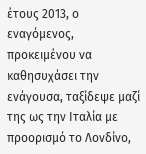έτους 2013, ο εναγόμενος, προκειμένου να καθησυχάσει την ενάγουσα, ταξίδεψε μαζί της ως την Ιταλία με προορισμό το Λονδίνο,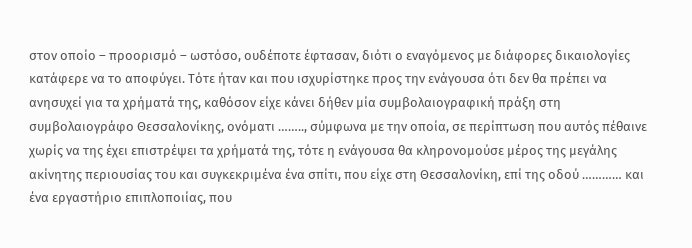στον οποίο – προορισμό – ωστόσο, ουδέποτε έφτασαν, διότι ο εναγόμενος με διάφορες δικαιολογίες κατάφερε να το αποφύγει. Τότε ήταν και που ισχυρίστηκε προς την ενάγουσα ότι δεν θα πρέπει να ανησυχεί για τα χρήματά της, καθόσον είχε κάνει δήθεν μία συμβολαιογραφική πράξη στη συμβολαιογράφο Θεσσαλονίκης, ονόματι …….., σύμφωνα με την οποία, σε περίπτωση που αυτός πέθαινε χωρίς να της έχει επιστρέψει τα χρήματά της, τότε η ενάγουσα θα κληρονομούσε μέρος της μεγάλης ακίνητης περιουσίας του και συγκεκριμένα ένα σπίτι, που είχε στη Θεσσαλονίκη, επί της οδού ………… και ένα εργαστήριο επιπλοποιίας, που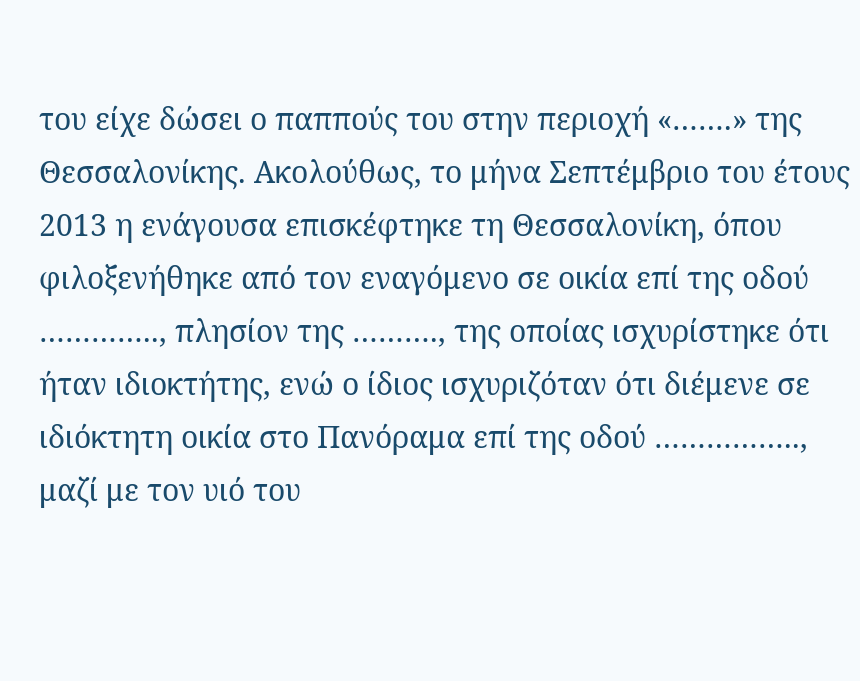του είχε δώσει ο παππούς του στην περιοχή «…….» της Θεσσαλονίκης. Ακολούθως, το μήνα Σεπτέμβριο του έτους 2013 η ενάγουσα επισκέφτηκε τη Θεσσαλονίκη, όπου φιλοξενήθηκε από τον εναγόμενο σε οικία επί της οδού ………….., πλησίον της ………., της οποίας ισχυρίστηκε ότι ήταν ιδιοκτήτης, ενώ ο ίδιος ισχυριζόταν ότι διέμενε σε ιδιόκτητη οικία στο Πανόραμα επί της οδού …………….., μαζί με τον υιό του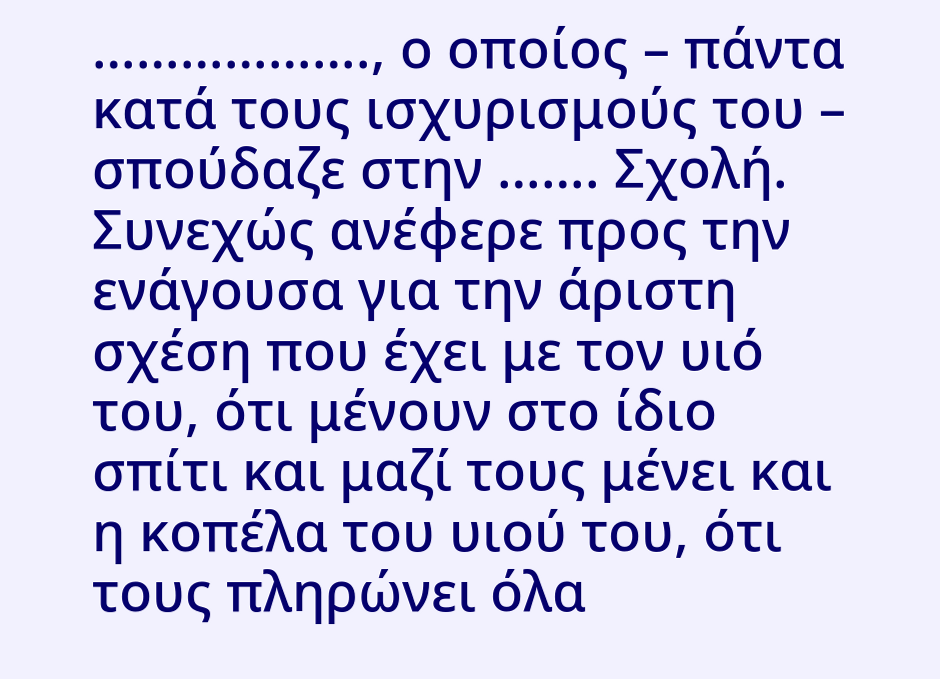………………., ο οποίος – πάντα κατά τους ισχυρισμούς του – σπούδαζε στην ……. Σχολή. Συνεχώς ανέφερε προς την ενάγουσα για την άριστη σχέση που έχει με τον υιό του, ότι μένουν στο ίδιο σπίτι και μαζί τους μένει και η κοπέλα του υιού του, ότι τους πληρώνει όλα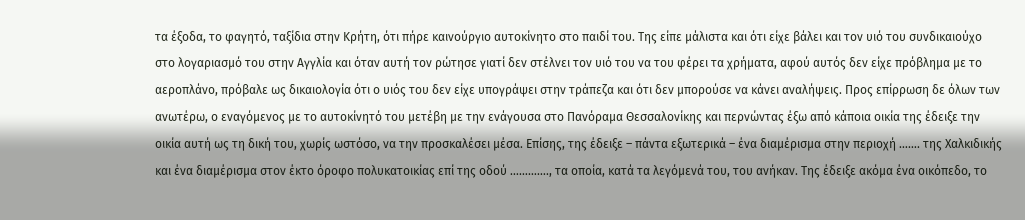τα έξοδα, το φαγητό, ταξίδια στην Κρήτη, ότι πήρε καινούργιο αυτοκίνητο στο παιδί του. Της είπε μάλιστα και ότι είχε βάλει και τον υιό του συνδικαιούχο στο λογαριασμό του στην Αγγλία και όταν αυτή τον ρώτησε γιατί δεν στέλνει τον υιό του να του φέρει τα χρήματα, αφού αυτός δεν είχε πρόβλημα με το αεροπλάνο, πρόβαλε ως δικαιολογία ότι ο υιός του δεν είχε υπογράψει στην τράπεζα και ότι δεν μπορούσε να κάνει αναλήψεις. Προς επίρρωση δε όλων των ανωτέρω, ο εναγόμενος με το αυτοκίνητό του μετέβη με την ενάγουσα στο Πανόραμα Θεσσαλονίκης και περνώντας έξω από κάποια οικία της έδειξε την οικία αυτή ως τη δική του, χωρίς ωστόσο, να την προσκαλέσει μέσα. Επίσης, της έδειξε – πάντα εξωτερικά – ένα διαμέρισμα στην περιοχή ……. της Χαλκιδικής και ένα διαμέρισμα στον έκτο όροφο πολυκατοικίας επί της οδού …………., τα οποία, κατά τα λεγόμενά του, του ανήκαν. Της έδειξε ακόμα ένα οικόπεδο, το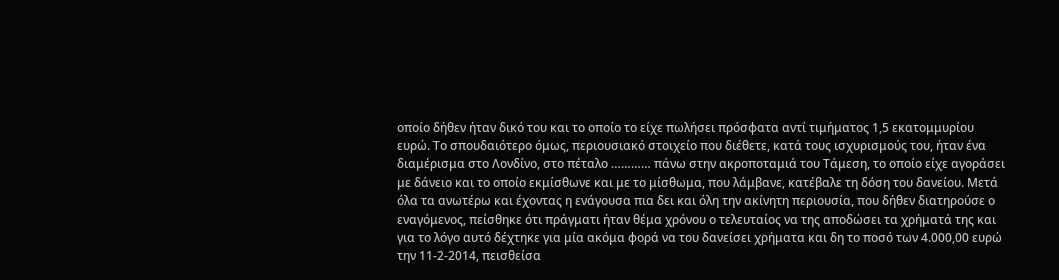οποίο δήθεν ήταν δικό του και το οποίο το είχε πωλήσει πρόσφατα αντί τιμήματος 1,5 εκατομμυρίου ευρώ. Το σπουδαιότερο όμως, περιουσιακό στοιχείο που διέθετε, κατά τους ισχυρισμούς του, ήταν ένα διαμέρισμα στο Λονδίνο, στο πέταλο ………… πάνω στην ακροποταμιά του Τάμεση, το οποίο είχε αγοράσει με δάνειο και το οποίο εκμίσθωνε και με το μίσθωμα, που λάμβανε, κατέβαλε τη δόση του δανείου. Μετά όλα τα ανωτέρω και έχοντας η ενάγουσα πια δει και όλη την ακίνητη περιουσία, που δήθεν διατηρούσε ο εναγόμενος, πείσθηκε ότι πράγματι ήταν θέμα χρόνου ο τελευταίος να της αποδώσει τα χρήματά της και για το λόγο αυτό δέχτηκε για μία ακόμα φορά να του δανείσει χρήματα και δη το ποσό των 4.000,00 ευρώ την 11-2-2014, πεισθείσα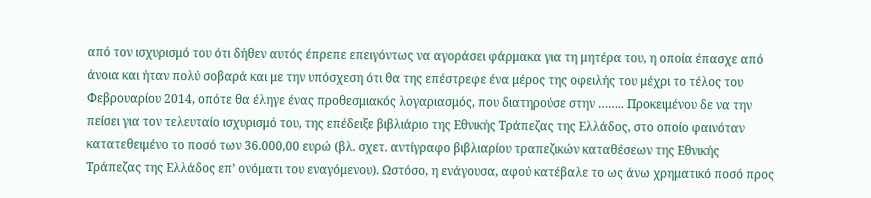από τον ισχυρισμό του ότι δήθεν αυτός έπρεπε επειγόντως να αγοράσει φάρμακα για τη μητέρα του, η οποία έπασχε από άνοια και ήταν πολύ σοβαρά και με την υπόσχεση ότι θα της επέστρεφε ένα μέρος της οφειλής του μέχρι το τέλος του Φεβρουαρίου 2014, οπότε θα έληγε ένας προθεσμιακός λογαριασμός, που διατηρούσε στην …….. Προκειμένου δε να την πείσει για τον τελευταίο ισχυρισμό του, της επέδειξε βιβλιάριο της Εθνικής Τράπεζας της Ελλάδος, στο οποίο φαινόταν κατατεθειμένο το ποσό των 36.000,00 ευρώ (βλ. σχετ. αντίγραφο βιβλιαρίου τραπεζικών καταθέσεων της Εθνικής Τράπεζας της Ελλάδος επ’ ονόματι του εναγόμενου). Ωστόσο, η ενάγουσα, αφού κατέβαλε το ως άνω χρηματικό ποσό προς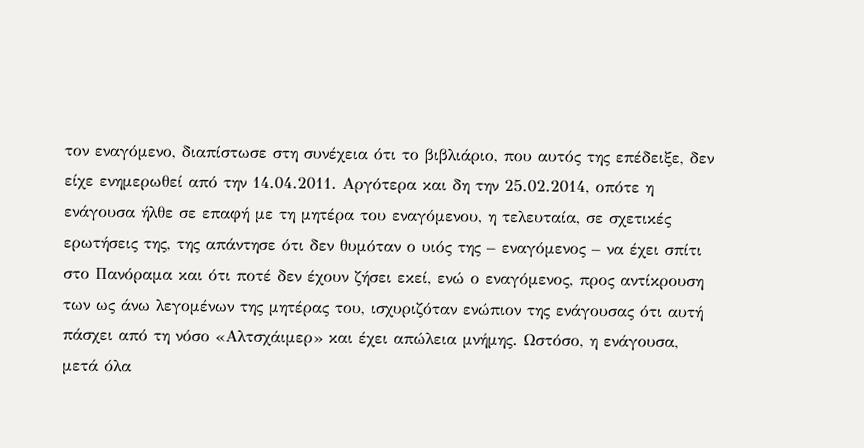τον εναγόμενο, διαπίστωσε στη συνέχεια ότι το βιβλιάριο, που αυτός της επέδειξε, δεν είχε ενημερωθεί από την 14.04.2011. Αργότερα και δη την 25.02.2014, οπότε η ενάγουσα ήλθε σε επαφή με τη μητέρα του εναγόμενου, η τελευταία, σε σχετικές ερωτήσεις της, της απάντησε ότι δεν θυμόταν ο υιός της – εναγόμενος – να έχει σπίτι στο Πανόραμα και ότι ποτέ δεν έχουν ζήσει εκεί, ενώ ο εναγόμενος, προς αντίκρουση των ως άνω λεγομένων της μητέρας του, ισχυριζόταν ενώπιον της ενάγουσας ότι αυτή πάσχει από τη νόσο «Αλτσχάιμερ» και έχει απώλεια μνήμης. Ωστόσο, η ενάγουσα, μετά όλα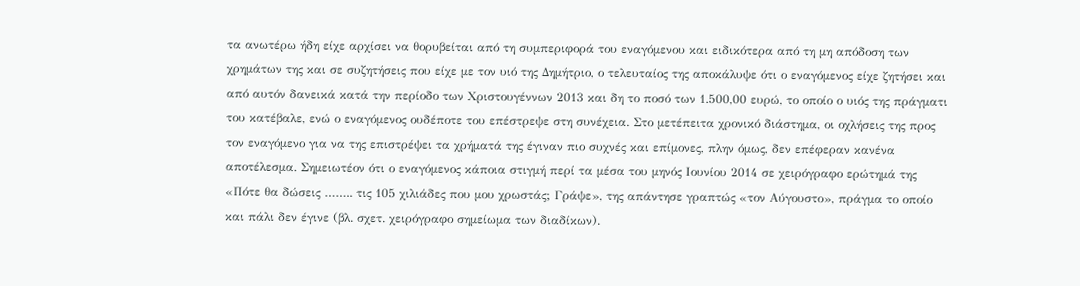τα ανωτέρω ήδη είχε αρχίσει να θορυβείται από τη συμπεριφορά του εναγόμενου και ειδικότερα από τη μη απόδοση των χρημάτων της και σε συζητήσεις που είχε με τον υιό της Δημήτριο, ο τελευταίος της αποκάλυψε ότι ο εναγόμενος είχε ζητήσει και από αυτόν δανεικά κατά την περίοδο των Χριστουγέννων 2013 και δη το ποσό των 1.500,00 ευρώ, το οποίο ο υιός της πράγματι του κατέβαλε, ενώ ο εναγόμενος ουδέποτε του επέστρεψε στη συνέχεια. Στο μετέπειτα χρονικό διάστημα, οι οχλήσεις της προς τον εναγόμενο για να της επιστρέψει τα χρήματά της έγιναν πιο συχνές και επίμονες, πλην όμως, δεν επέφεραν κανένα αποτέλεσμα. Σημειωτέον ότι ο εναγόμενος κάποια στιγμή περί τα μέσα του μηνός Ιουνίου 2014 σε χειρόγραφο ερώτημά της «Πότε θα δώσεις …….. τις 105 χιλιάδες που μου χρωστάς; Γράψε», της απάντησε γραπτώς «τον Αύγουστο», πράγμα το οποίο και πάλι δεν έγινε (βλ. σχετ. χειρόγραφο σημείωμα των διαδίκων).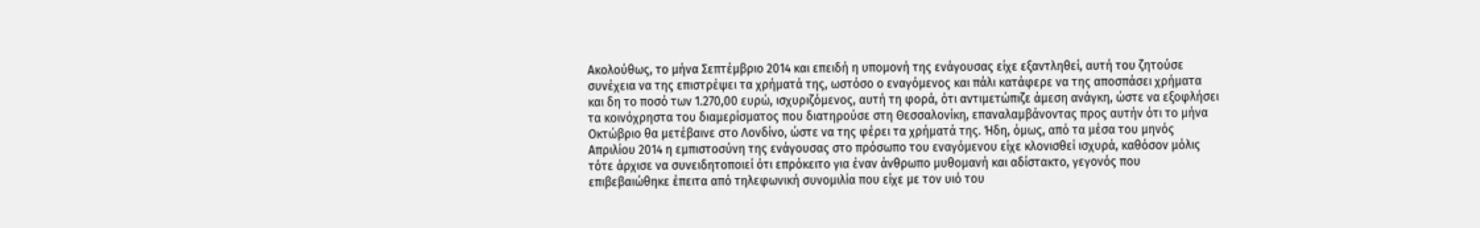Ακολούθως, το μήνα Σεπτέμβριο 2014 και επειδή η υπομονή της ενάγουσας είχε εξαντληθεί, αυτή του ζητούσε συνέχεια να της επιστρέψει τα χρήματά της, ωστόσο ο εναγόμενος και πάλι κατάφερε να της αποσπάσει χρήματα και δη το ποσό των 1.270,00 ευρώ, ισχυριζόμενος, αυτή τη φορά, ότι αντιμετώπιζε άμεση ανάγκη, ώστε να εξοφλήσει τα κοινόχρηστα του διαμερίσματος που διατηρούσε στη Θεσσαλονίκη, επαναλαμβάνοντας προς αυτήν ότι το μήνα Οκτώβριο θα μετέβαινε στο Λονδίνο, ώστε να της φέρει τα χρήματά της. Ήδη, όμως, από τα μέσα του μηνός Απριλίου 2014 η εμπιστοσύνη της ενάγουσας στο πρόσωπο του εναγόμενου είχε κλονισθεί ισχυρά, καθόσον μόλις τότε άρχισε να συνειδητοποιεί ότι επρόκειτο για έναν άνθρωπο μυθομανή και αδίστακτο, γεγονός που επιβεβαιώθηκε έπειτα από τηλεφωνική συνομιλία που είχε με τον υιό του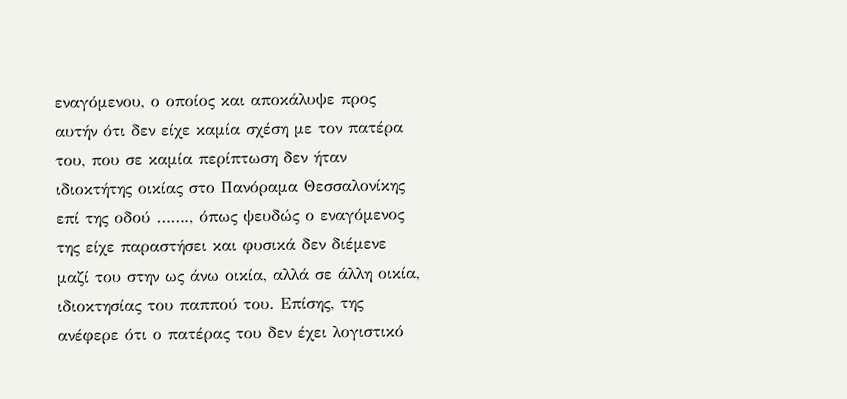εναγόμενου, ο οποίος και αποκάλυψε προς αυτήν ότι δεν είχε καμία σχέση με τον πατέρα του, που σε καμία περίπτωση δεν ήταν ιδιοκτήτης οικίας στο Πανόραμα Θεσσαλονίκης επί της οδού ……., όπως ψευδώς ο εναγόμενος της είχε παραστήσει και φυσικά δεν διέμενε μαζί του στην ως άνω οικία, αλλά σε άλλη οικία, ιδιοκτησίας του παππού του. Επίσης, της ανέφερε ότι ο πατέρας του δεν έχει λογιστικό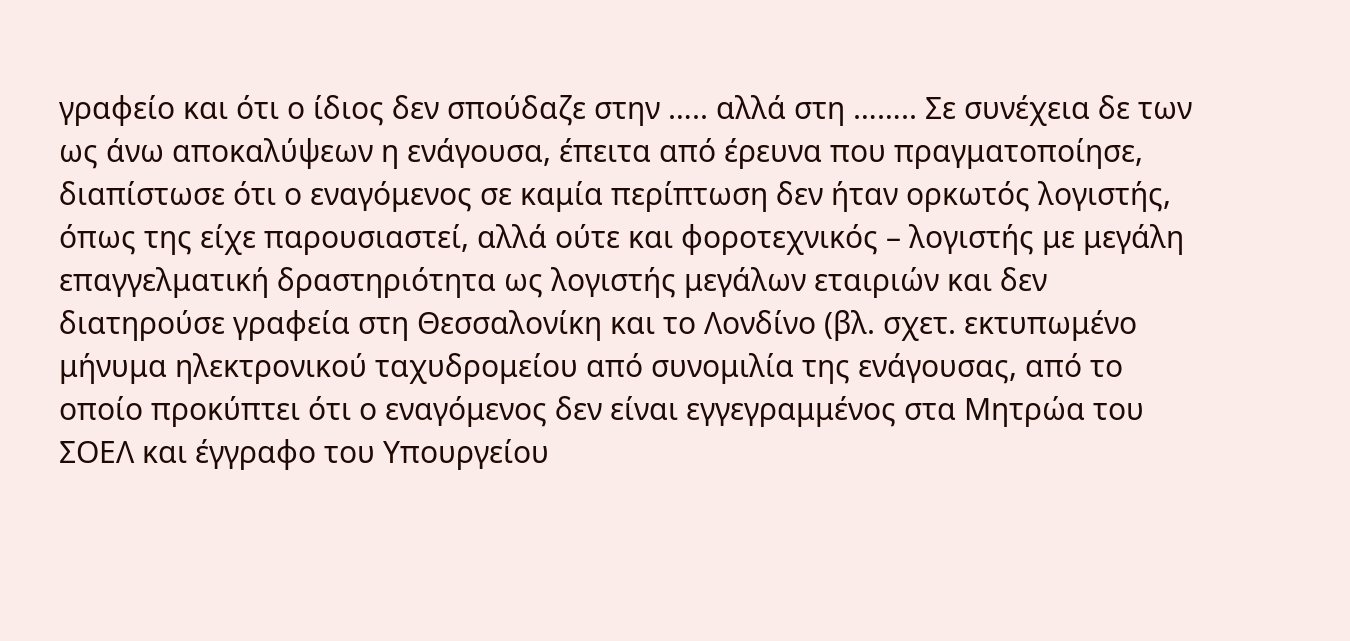γραφείο και ότι ο ίδιος δεν σπούδαζε στην ….. αλλά στη …….. Σε συνέχεια δε των ως άνω αποκαλύψεων η ενάγουσα, έπειτα από έρευνα που πραγματοποίησε, διαπίστωσε ότι ο εναγόμενος σε καμία περίπτωση δεν ήταν ορκωτός λογιστής, όπως της είχε παρουσιαστεί, αλλά ούτε και φοροτεχνικός – λογιστής με μεγάλη επαγγελματική δραστηριότητα ως λογιστής μεγάλων εταιριών και δεν διατηρούσε γραφεία στη Θεσσαλονίκη και το Λονδίνο (βλ. σχετ. εκτυπωμένο μήνυμα ηλεκτρονικού ταχυδρομείου από συνομιλία της ενάγουσας, από το οποίο προκύπτει ότι ο εναγόμενος δεν είναι εγγεγραμμένος στα Μητρώα του ΣΟΕΛ και έγγραφο του Υπουργείου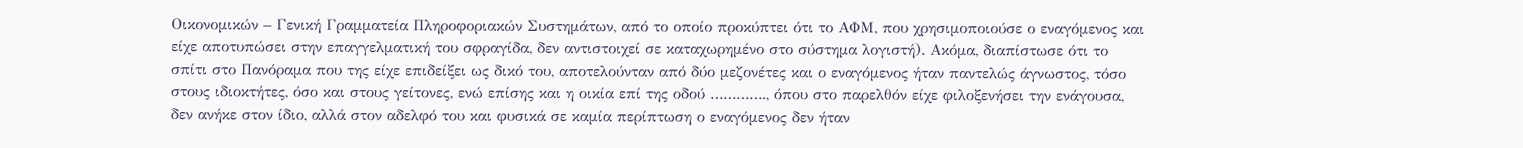Οικονομικών – Γενική Γραμματεία Πληροφοριακών Συστημάτων, από το οποίο προκύπτει ότι το ΑΦΜ, που χρησιμοποιούσε ο εναγόμενος και είχε αποτυπώσει στην επαγγελματική του σφραγίδα, δεν αντιστοιχεί σε καταχωρημένο στο σύστημα λογιστή). Ακόμα, διαπίστωσε ότι το σπίτι στο Πανόραμα που της είχε επιδείξει ως δικό του, αποτελούνταν από δύο μεζονέτες και ο εναγόμενος ήταν παντελώς άγνωστος, τόσο στους ιδιοκτήτες, όσο και στους γείτονες, ενώ επίσης και η οικία επί της οδού …………., όπου στο παρελθόν είχε φιλοξενήσει την ενάγουσα, δεν ανήκε στον ίδιο, αλλά στον αδελφό του και φυσικά σε καμία περίπτωση ο εναγόμενος δεν ήταν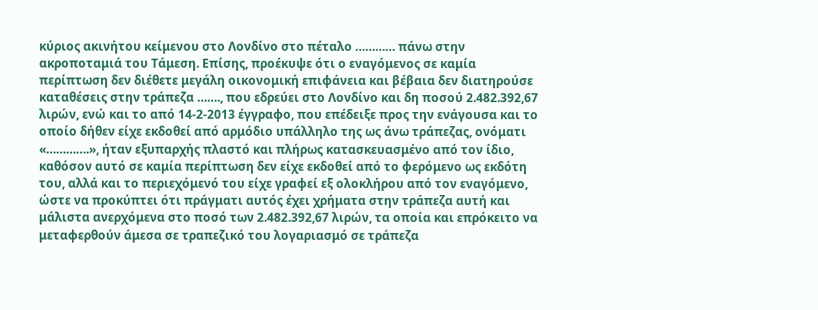κύριος ακινήτου κείμενου στο Λονδίνο στο πέταλο ………… πάνω στην ακροποταμιά του Τάμεση. Επίσης, προέκυψε ότι ο εναγόμενος σε καμία περίπτωση δεν διέθετε μεγάλη οικονομική επιφάνεια και βέβαια δεν διατηρούσε καταθέσεις στην τράπεζα ……., που εδρεύει στο Λονδίνο και δη ποσού 2.482.392,67 λιρών, ενώ και το από 14-2-2013 έγγραφο, που επέδειξε προς την ενάγουσα και το οποίο δήθεν είχε εκδοθεί από αρμόδιο υπάλληλο της ως άνω τράπεζας, ονόματι «………….», ήταν εξυπαρχής πλαστό και πλήρως κατασκευασμένο από τον ίδιο, καθόσον αυτό σε καμία περίπτωση δεν είχε εκδοθεί από το φερόμενο ως εκδότη του, αλλά και το περιεχόμενό του είχε γραφεί εξ ολοκλήρου από τον εναγόμενο, ώστε να προκύπτει ότι πράγματι αυτός έχει χρήματα στην τράπεζα αυτή και μάλιστα ανερχόμενα στο ποσό των 2.482.392,67 λιρών, τα οποία και επρόκειτο να μεταφερθούν άμεσα σε τραπεζικό του λογαριασμό σε τράπεζα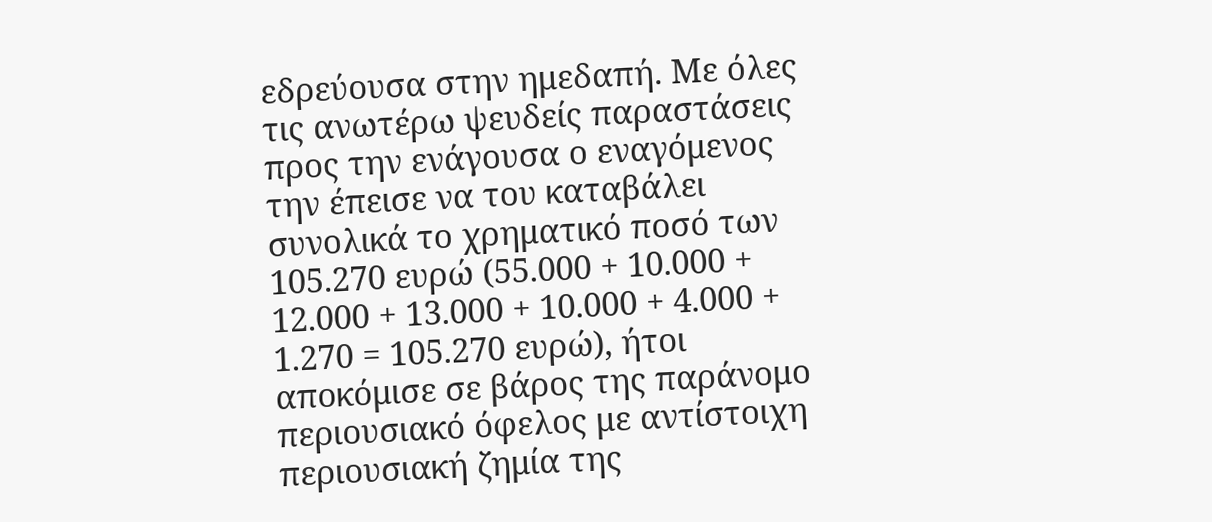εδρεύουσα στην ημεδαπή. Με όλες τις ανωτέρω ψευδείς παραστάσεις προς την ενάγουσα ο εναγόμενος την έπεισε να του καταβάλει συνολικά το χρηματικό ποσό των 105.270 ευρώ (55.000 + 10.000 + 12.000 + 13.000 + 10.000 + 4.000 + 1.270 = 105.270 ευρώ), ήτοι αποκόμισε σε βάρος της παράνομο περιουσιακό όφελος με αντίστοιχη περιουσιακή ζημία της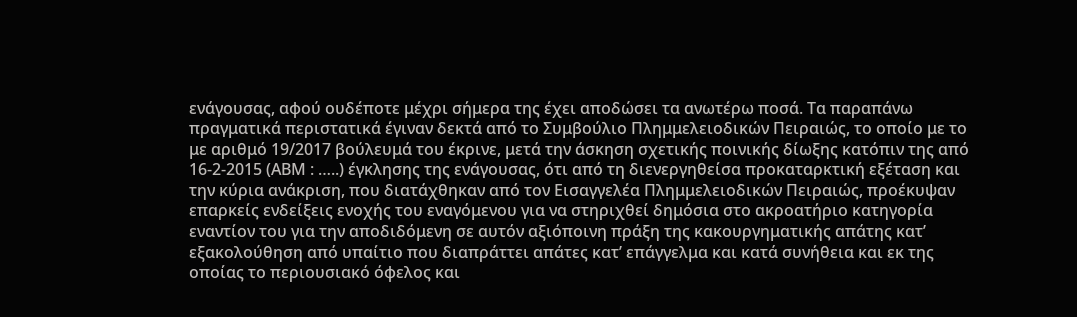ενάγουσας, αφού ουδέποτε μέχρι σήμερα της έχει αποδώσει τα ανωτέρω ποσά. Τα παραπάνω πραγματικά περιστατικά έγιναν δεκτά από το Συμβούλιο Πλημμελειοδικών Πειραιώς, το οποίο με το με αριθμό 19/2017 βούλευμά του έκρινε, μετά την άσκηση σχετικής ποινικής δίωξης κατόπιν της από 16-2-2015 (ΑΒΜ : …..) έγκλησης της ενάγουσας, ότι από τη διενεργηθείσα προκαταρκτική εξέταση και την κύρια ανάκριση, που διατάχθηκαν από τον Εισαγγελέα Πλημμελειοδικών Πειραιώς, προέκυψαν επαρκείς ενδείξεις ενοχής του εναγόμενου για να στηριχθεί δημόσια στο ακροατήριο κατηγορία εναντίον του για την αποδιδόμενη σε αυτόν αξιόποινη πράξη της κακουργηματικής απάτης κατ’ εξακολούθηση από υπαίτιο που διαπράττει απάτες κατ’ επάγγελμα και κατά συνήθεια και εκ της οποίας το περιουσιακό όφελος και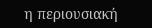η περιουσιακή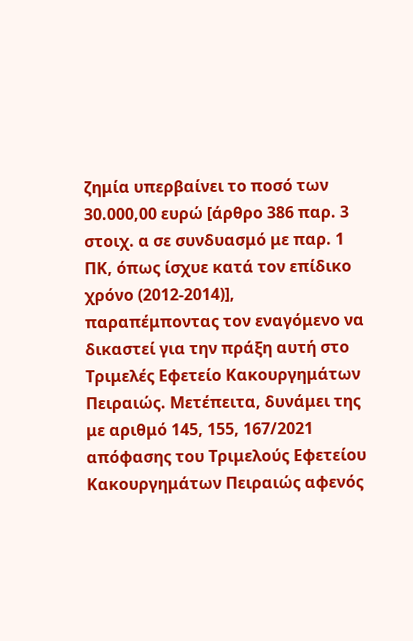ζημία υπερβαίνει το ποσό των 30.000,00 ευρώ [άρθρο 386 παρ. 3 στοιχ. α σε συνδυασμό με παρ. 1 ΠΚ, όπως ίσχυε κατά τον επίδικο χρόνο (2012-2014)], παραπέμποντας τον εναγόμενο να δικαστεί για την πράξη αυτή στο Τριμελές Εφετείο Κακουργημάτων Πειραιώς. Μετέπειτα, δυνάμει της με αριθμό 145, 155, 167/2021 απόφασης του Τριμελούς Εφετείου Κακουργημάτων Πειραιώς αφενός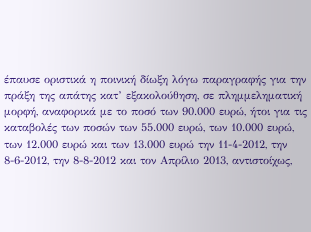έπαυσε οριστικά η ποινική δίωξη λόγω παραγραφής για την πράξη της απάτης κατ’ εξακολούθηση, σε πλημμεληματική μορφή, αναφορικά με το ποσό των 90.000 ευρώ, ήτοι για τις καταβολές των ποσών των 55.000 ευρώ, των 10.000 ευρώ, των 12.000 ευρώ και των 13.000 ευρώ την 11-4-2012, την 8-6-2012, την 8-8-2012 και τον Απρίλιο 2013, αντιστοίχως,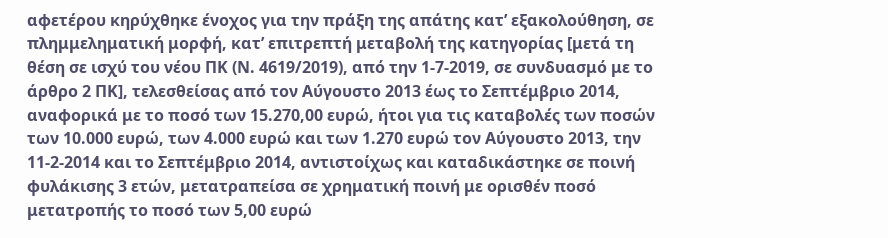αφετέρου κηρύχθηκε ένοχος για την πράξη της απάτης κατ’ εξακολούθηση, σε πλημμεληματική μορφή, κατ’ επιτρεπτή μεταβολή της κατηγορίας [μετά τη θέση σε ισχύ του νέου ΠΚ (Ν. 4619/2019), από την 1-7-2019, σε συνδυασμό με το άρθρο 2 ΠΚ], τελεσθείσας από τον Αύγουστο 2013 έως το Σεπτέμβριο 2014, αναφορικά με το ποσό των 15.270,00 ευρώ, ήτοι για τις καταβολές των ποσών των 10.000 ευρώ, των 4.000 ευρώ και των 1.270 ευρώ τον Αύγουστο 2013, την 11-2-2014 και το Σεπτέμβριο 2014, αντιστοίχως και καταδικάστηκε σε ποινή φυλάκισης 3 ετών, μετατραπείσα σε χρηματική ποινή με ορισθέν ποσό μετατροπής το ποσό των 5,00 ευρώ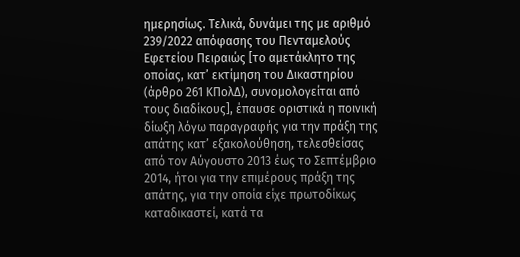ημερησίως. Τελικά, δυνάμει της με αριθμό 239/2022 απόφασης του Πενταμελούς Εφετείου Πειραιώς [το αμετάκλητο της οποίας, κατ’ εκτίμηση του Δικαστηρίου (άρθρο 261 ΚΠολΔ), συνομολογείται από τους διαδίκους], έπαυσε οριστικά η ποινική δίωξη λόγω παραγραφής για την πράξη της απάτης κατ’ εξακολούθηση, τελεσθείσας από τον Αύγουστο 2013 έως το Σεπτέμβριο 2014, ήτοι για την επιμέρους πράξη της απάτης, για την οποία είχε πρωτοδίκως καταδικαστεί, κατά τα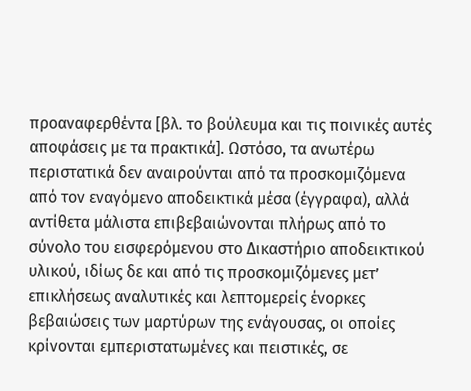προαναφερθέντα [βλ. το βούλευμα και τις ποινικές αυτές αποφάσεις με τα πρακτικά]. Ωστόσο, τα ανωτέρω περιστατικά δεν αναιρούνται από τα προσκομιζόμενα από τον εναγόμενο αποδεικτικά μέσα (έγγραφα), αλλά αντίθετα μάλιστα επιβεβαιώνονται πλήρως από το σύνολο του εισφερόμενου στο Δικαστήριο αποδεικτικού υλικού, ιδίως δε και από τις προσκομιζόμενες μετ’ επικλήσεως αναλυτικές και λεπτομερείς ένορκες βεβαιώσεις των μαρτύρων της ενάγουσας, οι οποίες κρίνονται εμπεριστατωμένες και πειστικές, σε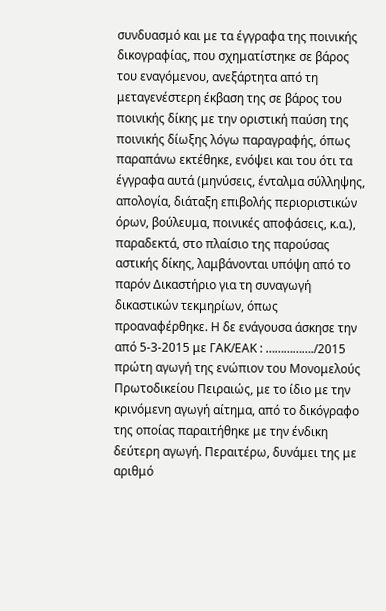συνδυασμό και με τα έγγραφα της ποινικής δικογραφίας, που σχηματίστηκε σε βάρος του εναγόμενου, ανεξάρτητα από τη μεταγενέστερη έκβαση της σε βάρος του ποινικής δίκης με την οριστική παύση της ποινικής δίωξης λόγω παραγραφής, όπως παραπάνω εκτέθηκε, ενόψει και του ότι τα έγγραφα αυτά (μηνύσεις, ένταλμα σύλληψης, απολογία, διάταξη επιβολής περιοριστικών όρων, βούλευμα, ποινικές αποφάσεις, κ.α.), παραδεκτά, στο πλαίσιο της παρούσας αστικής δίκης, λαμβάνονται υπόψη από το παρόν Δικαστήριο για τη συναγωγή δικαστικών τεκμηρίων, όπως προαναφέρθηκε. Η δε ενάγουσα άσκησε την από 5-3-2015 με ΓΑΚ/ΕΑΚ : ……………./2015 πρώτη αγωγή της ενώπιον του Μονομελούς Πρωτοδικείου Πειραιώς, με το ίδιο με την κρινόμενη αγωγή αίτημα, από το δικόγραφο της οποίας παραιτήθηκε με την ένδικη δεύτερη αγωγή. Περαιτέρω, δυνάμει της με αριθμό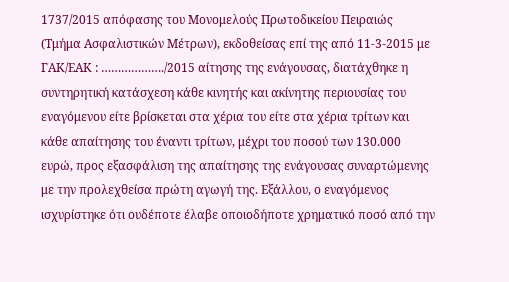1737/2015 απόφασης του Μονομελούς Πρωτοδικείου Πειραιώς (Τμήμα Ασφαλιστικών Μέτρων), εκδοθείσας επί της από 11-3-2015 με ΓΑΚ/ΕΑΚ : ………………./2015 αίτησης της ενάγουσας, διατάχθηκε η συντηρητική κατάσχεση κάθε κινητής και ακίνητης περιουσίας του εναγόμενου είτε βρίσκεται στα χέρια του είτε στα χέρια τρίτων και κάθε απαίτησης του έναντι τρίτων, μέχρι του ποσού των 130.000 ευρώ, προς εξασφάλιση της απαίτησης της ενάγουσας συναρτώμενης με την προλεχθείσα πρώτη αγωγή της. Εξάλλου, ο εναγόμενος ισχυρίστηκε ότι ουδέποτε έλαβε οποιοδήποτε χρηματικό ποσό από την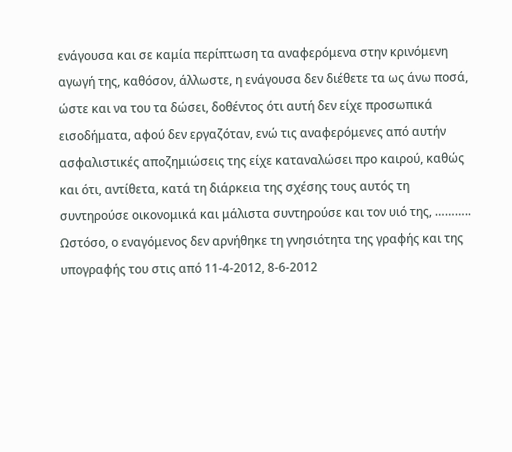ενάγουσα και σε καμία περίπτωση τα αναφερόμενα στην κρινόμενη αγωγή της, καθόσον, άλλωστε, η ενάγουσα δεν διέθετε τα ως άνω ποσά, ώστε και να του τα δώσει, δοθέντος ότι αυτή δεν είχε προσωπικά εισοδήματα, αφού δεν εργαζόταν, ενώ τις αναφερόμενες από αυτήν ασφαλιστικές αποζημιώσεις της είχε καταναλώσει προ καιρού, καθώς και ότι, αντίθετα, κατά τη διάρκεια της σχέσης τους αυτός τη συντηρούσε οικονομικά και μάλιστα συντηρούσε και τον υιό της, ……….. Ωστόσο, ο εναγόμενος δεν αρνήθηκε τη γνησιότητα της γραφής και της υπογραφής του στις από 11-4-2012, 8-6-2012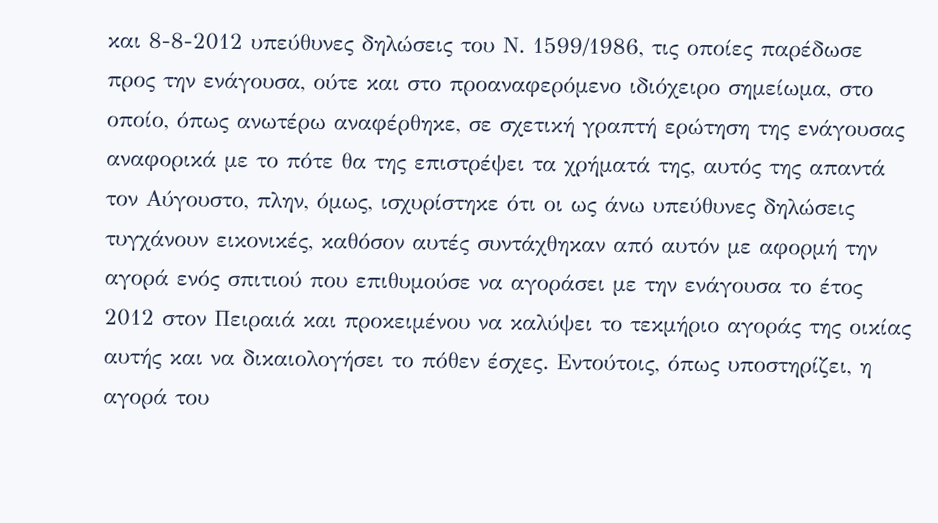και 8-8-2012 υπεύθυνες δηλώσεις του Ν. 1599/1986, τις οποίες παρέδωσε προς την ενάγουσα, ούτε και στο προαναφερόμενο ιδιόχειρο σημείωμα, στο οποίο, όπως ανωτέρω αναφέρθηκε, σε σχετική γραπτή ερώτηση της ενάγουσας αναφορικά με το πότε θα της επιστρέψει τα χρήματά της, αυτός της απαντά τον Αύγουστο, πλην, όμως, ισχυρίστηκε ότι οι ως άνω υπεύθυνες δηλώσεις τυγχάνουν εικονικές, καθόσον αυτές συντάχθηκαν από αυτόν με αφορμή την αγορά ενός σπιτιού που επιθυμούσε να αγοράσει με την ενάγουσα το έτος 2012 στον Πειραιά και προκειμένου να καλύψει το τεκμήριο αγοράς της οικίας αυτής και να δικαιολογήσει το πόθεν έσχες. Εντούτοις, όπως υποστηρίζει, η αγορά του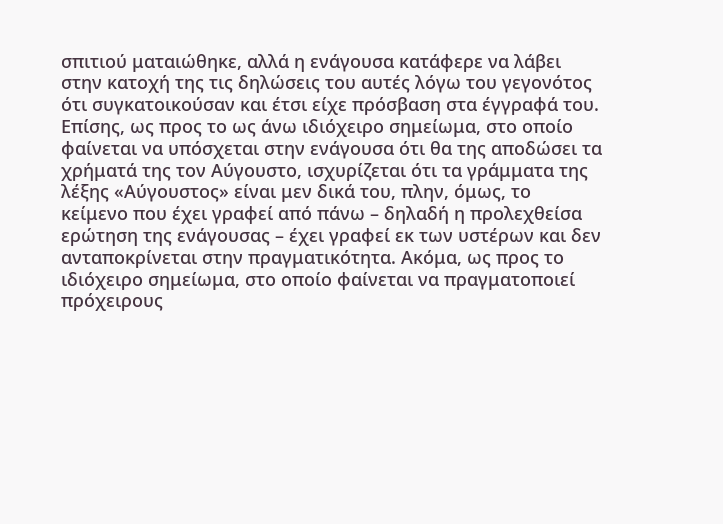σπιτιού ματαιώθηκε, αλλά η ενάγουσα κατάφερε να λάβει στην κατοχή της τις δηλώσεις του αυτές λόγω του γεγονότος ότι συγκατοικούσαν και έτσι είχε πρόσβαση στα έγγραφά του. Επίσης, ως προς το ως άνω ιδιόχειρο σημείωμα, στο οποίο φαίνεται να υπόσχεται στην ενάγουσα ότι θα της αποδώσει τα χρήματά της τον Αύγουστο, ισχυρίζεται ότι τα γράμματα της λέξης «Αύγουστος» είναι μεν δικά του, πλην, όμως, το κείμενο που έχει γραφεί από πάνω – δηλαδή η προλεχθείσα ερώτηση της ενάγουσας – έχει γραφεί εκ των υστέρων και δεν ανταποκρίνεται στην πραγματικότητα. Ακόμα, ως προς το ιδιόχειρο σημείωμα, στο οποίο φαίνεται να πραγματοποιεί πρόχειρους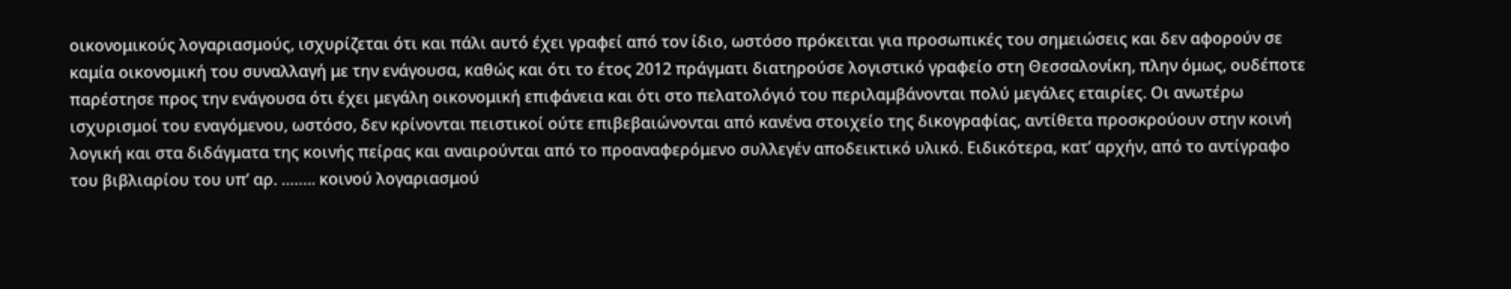οικονομικούς λογαριασμούς, ισχυρίζεται ότι και πάλι αυτό έχει γραφεί από τον ίδιο, ωστόσο πρόκειται για προσωπικές του σημειώσεις και δεν αφορούν σε καμία οικονομική του συναλλαγή με την ενάγουσα, καθώς και ότι το έτος 2012 πράγματι διατηρούσε λογιστικό γραφείο στη Θεσσαλονίκη, πλην όμως, ουδέποτε παρέστησε προς την ενάγουσα ότι έχει μεγάλη οικονομική επιφάνεια και ότι στο πελατολόγιό του περιλαμβάνονται πολύ μεγάλες εταιρίες. Οι ανωτέρω ισχυρισμοί του εναγόμενου, ωστόσο, δεν κρίνονται πειστικοί ούτε επιβεβαιώνονται από κανένα στοιχείο της δικογραφίας, αντίθετα προσκρούουν στην κοινή λογική και στα διδάγματα της κοινής πείρας και αναιρούνται από το προαναφερόμενο συλλεγέν αποδεικτικό υλικό. Ειδικότερα, κατ’ αρχήν, από το αντίγραφο του βιβλιαρίου του υπ’ αρ. …….. κοινού λογαριασμού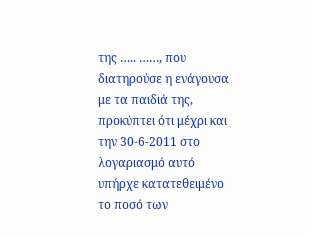της ….. ……, που διατηρούσε η ενάγουσα με τα παιδιά της, προκύπτει ότι μέχρι και την 30-6-2011 στο λογαριασμό αυτό υπήρχε κατατεθειμένο το ποσό των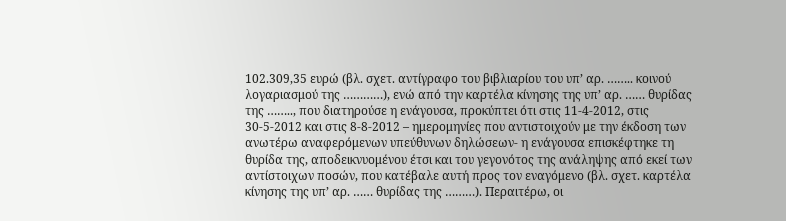102.309,35 ευρώ (βλ. σχετ. αντίγραφο του βιβλιαρίου του υπ’ αρ. …….. κοινού λογαριασμού της …………), ενώ από την καρτέλα κίνησης της υπ’ αρ. …… θυρίδας της …….., που διατηρούσε η ενάγουσα, προκύπτει ότι στις 11-4-2012, στις 30-5-2012 και στις 8-8-2012 – ημερομηνίες που αντιστοιχούν με την έκδοση των ανωτέρω αναφερόμενων υπεύθυνων δηλώσεων- η ενάγουσα επισκέφτηκε τη θυρίδα της, αποδεικνυομένου έτσι και του γεγονότος της ανάληψης από εκεί των αντίστοιχων ποσών, που κατέβαλε αυτή προς τον εναγόμενο (βλ. σχετ. καρτέλα κίνησης της υπ’ αρ. …… θυρίδας της ………). Περαιτέρω, οι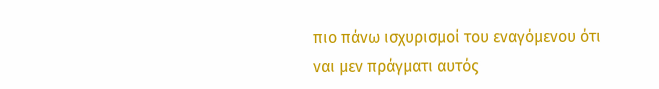πιο πάνω ισχυρισμοί του εναγόμενου ότι ναι μεν πράγματι αυτός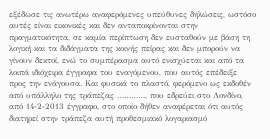εξέδωσε τις ανωτέρω αναφερόμενες υπεύθυνες δηλώσεις, ωστόσο αυτές είναι εικονικές και δεν ανταποκρίνονται στην πραγματικότητα, σε καμία περίπτωση δεν ευσταθούν με βάση τη λογική και τα διδάγματα της κοινής πείρας και δεν μπορούν να γίνουν δεκτοί, ενώ το συμπέρασμα αυτό ενισχύεται και από τα λοιπά ιδιόχειρα έγγραφα του εναγόμενου, που αυτός επέδειξε προς την ενάγουσα. Και φυσικά το πλαστό, φερόμενο ως εκδοθέν από υπάλληλο της τράπεζας …………, που εδρεύει στο Λονδίνο, από 14-2-2013 έγγραφο, στο οποίο δήθεν αναφέρεται ότι αυτός διατηρεί στην τράπεζα αυτή προθεσμιακό λογαριασμό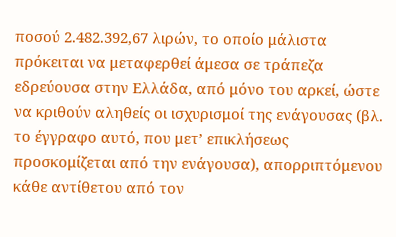ποσού 2.482.392,67 λιρών, το οποίο μάλιστα πρόκειται να μεταφερθεί άμεσα σε τράπεζα εδρεύουσα στην Ελλάδα, από μόνο του αρκεί, ώστε να κριθούν αληθείς οι ισχυρισμοί της ενάγουσας (βλ. το έγγραφο αυτό, που μετ’ επικλήσεως προσκομίζεται από την ενάγουσα), απορριπτόμενου κάθε αντίθετου από τον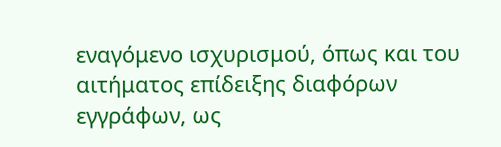εναγόμενο ισχυρισμού, όπως και του αιτήματος επίδειξης διαφόρων εγγράφων, ως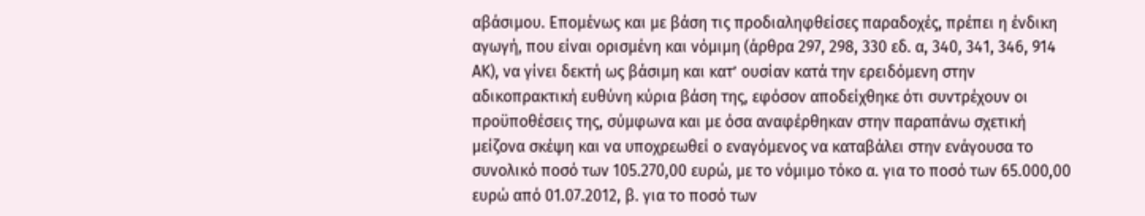αβάσιμου. Επομένως και με βάση τις προδιαληφθείσες παραδοχές, πρέπει η ένδικη αγωγή, που είναι ορισμένη και νόμιμη (άρθρα 297, 298, 330 εδ. α, 340, 341, 346, 914 ΑΚ), να γίνει δεκτή ως βάσιμη και κατ’ ουσίαν κατά την ερειδόμενη στην αδικοπρακτική ευθύνη κύρια βάση της, εφόσον αποδείχθηκε ότι συντρέχουν οι προϋποθέσεις της, σύμφωνα και με όσα αναφέρθηκαν στην παραπάνω σχετική μείζονα σκέψη και να υποχρεωθεί ο εναγόμενος να καταβάλει στην ενάγουσα το συνολικό ποσό των 105.270,00 ευρώ, με το νόμιμο τόκο α. για το ποσό των 65.000,00 ευρώ από 01.07.2012, β. για το ποσό των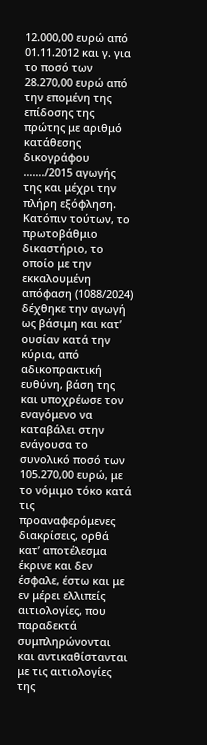12.000,00 ευρώ από 01.11.2012 και γ. για το ποσό των 28.270,00 ευρώ από την επομένη της επίδοσης της πρώτης με αριθμό κατάθεσης δικογράφου ……./2015 αγωγής της και μέχρι την πλήρη εξόφληση.
Κατόπιν τούτων, το πρωτοβάθμιο δικαστήριο, το οποίο με την εκκαλουμένη απόφαση (1088/2024) δέχθηκε την αγωγή ως βάσιμη και κατ’ ουσίαν κατά την κύρια, από αδικοπρακτική ευθύνη, βάση της και υποχρέωσε τον εναγόμενο να καταβάλει στην ενάγουσα το συνολικό ποσό των 105.270,00 ευρώ, με το νόμιμο τόκο κατά τις προαναφερόμενες διακρίσεις, ορθά κατ’ αποτέλεσμα έκρινε και δεν έσφαλε, έστω και με εν μέρει ελλιπείς αιτιολογίες, που παραδεκτά συμπληρώνονται και αντικαθίστανται με τις αιτιολογίες της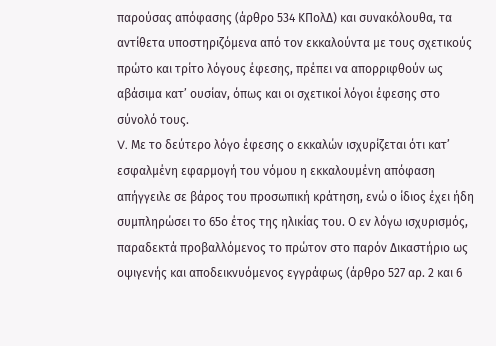παρούσας απόφασης (άρθρο 534 ΚΠολΔ) και συνακόλουθα, τα αντίθετα υποστηριζόμενα από τον εκκαλούντα με τους σχετικούς πρώτο και τρίτο λόγους έφεσης, πρέπει να απορριφθούν ως αβάσιμα κατ’ ουσίαν, όπως και οι σχετικοί λόγοι έφεσης στο σύνολό τους.
V. Με το δεύτερο λόγο έφεσης ο εκκαλών ισχυρίζεται ότι κατ’ εσφαλμένη εφαρμογή του νόμου η εκκαλουμένη απόφαση απήγγειλε σε βάρος του προσωπική κράτηση, ενώ ο ίδιος έχει ήδη συμπληρώσει το 65ο έτος της ηλικίας του. Ο εν λόγω ισχυρισμός, παραδεκτά προβαλλόμενος το πρώτον στο παρόν Δικαστήριο ως οψιγενής και αποδεικνυόμενος εγγράφως (άρθρο 527 αρ. 2 και 6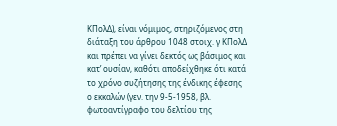ΚΠολΔ), είναι νόμιμος, στηριζόμενος στη διάταξη του άρθρου 1048 στοιχ. γ ΚΠολΔ και πρέπει να γίνει δεκτός ως βάσιμος και κατ’ ουσίαν, καθότι αποδείχθηκε ότι κατά το χρόνο συζήτησης της ένδικης έφεσης ο εκκαλών (γεν. την 9-5-1958, βλ. φωτοαντίγραφο του δελτίου της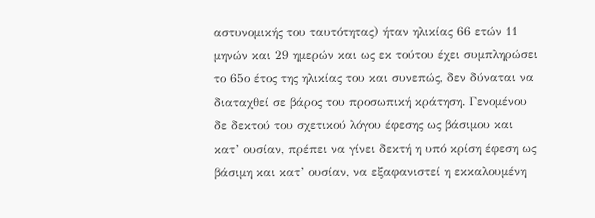αστυνομικής του ταυτότητας) ήταν ηλικίας 66 ετών 11 μηνών και 29 ημερών και ως εκ τούτου έχει συμπληρώσει το 65ο έτος της ηλικίας του και συνεπώς, δεν δύναται να διαταχθεί σε βάρος του προσωπική κράτηση. Γενομένου δε δεκτού του σχετικού λόγου έφεσης ως βάσιμου και κατ’ ουσίαν, πρέπει να γίνει δεκτή η υπό κρίση έφεση ως βάσιμη και κατ’ ουσίαν, να εξαφανιστεί η εκκαλουμένη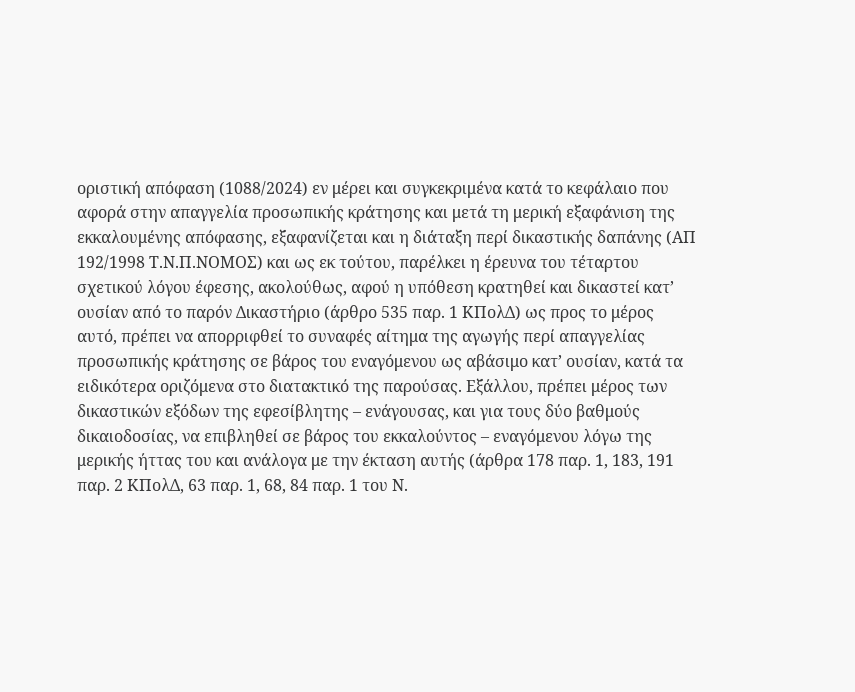οριστική απόφαση (1088/2024) εν μέρει και συγκεκριμένα κατά το κεφάλαιο που αφορά στην απαγγελία προσωπικής κράτησης και μετά τη μερική εξαφάνιση της εκκαλουμένης απόφασης, εξαφανίζεται και η διάταξη περί δικαστικής δαπάνης (ΑΠ 192/1998 Τ.Ν.Π.ΝΟΜΟΣ) και ως εκ τούτου, παρέλκει η έρευνα του τέταρτου σχετικού λόγου έφεσης, ακολούθως, αφού η υπόθεση κρατηθεί και δικαστεί κατ’ ουσίαν από το παρόν Δικαστήριο (άρθρο 535 παρ. 1 ΚΠολΔ) ως προς το μέρος αυτό, πρέπει να απορριφθεί το συναφές αίτημα της αγωγής περί απαγγελίας προσωπικής κράτησης σε βάρος του εναγόμενου ως αβάσιμο κατ’ ουσίαν, κατά τα ειδικότερα οριζόμενα στο διατακτικό της παρούσας. Εξάλλου, πρέπει μέρος των δικαστικών εξόδων της εφεσίβλητης – ενάγουσας, και για τους δύο βαθμούς δικαιοδοσίας, να επιβληθεί σε βάρος του εκκαλούντος – εναγόμενου λόγω της μερικής ήττας του και ανάλογα με την έκταση αυτής (άρθρα 178 παρ. 1, 183, 191 παρ. 2 ΚΠολΔ, 63 παρ. 1, 68, 84 παρ. 1 του Ν.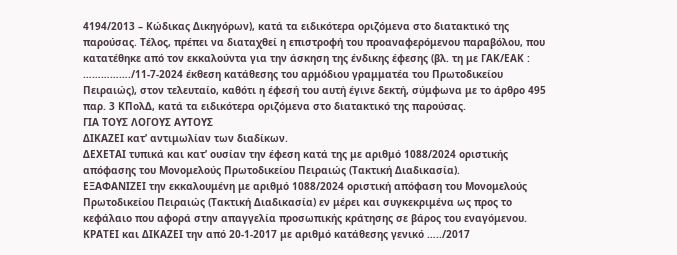4194/2013 – Κώδικας Δικηγόρων), κατά τα ειδικότερα οριζόμενα στο διατακτικό της παρούσας. Τέλος, πρέπει να διαταχθεί η επιστροφή του προαναφερόμενου παραβόλου, που κατατέθηκε από τον εκκαλούντα για την άσκηση της ένδικης έφεσης (βλ. τη με ΓΑΚ/ΕΑΚ : ……………./11-7-2024 έκθεση κατάθεσης του αρμόδιου γραμματέα του Πρωτοδικείου Πειραιώς), στον τελευταίο, καθότι η έφεσή του αυτή έγινε δεκτή, σύμφωνα με το άρθρο 495 παρ. 3 ΚΠολΔ, κατά τα ειδικότερα οριζόμενα στο διατακτικό της παρούσας.
ΓΙΑ ΤΟΥΣ ΛΟΓΟΥΣ ΑΥΤΟΥΣ
ΔΙΚΑΖΕΙ κατ’ αντιμωλίαν των διαδίκων.
ΔΕΧΕΤΑΙ τυπικά και κατ’ ουσίαν την έφεση κατά της με αριθμό 1088/2024 οριστικής απόφασης του Μονομελούς Πρωτοδικείου Πειραιώς (Τακτική Διαδικασία).
ΕΞΑΦΑΝΙΖΕΙ την εκκαλουμένη με αριθμό 1088/2024 οριστική απόφαση του Μονομελούς Πρωτοδικείου Πειραιώς (Τακτική Διαδικασία) εν μέρει και συγκεκριμένα ως προς το κεφάλαιο που αφορά στην απαγγελία προσωπικής κράτησης σε βάρος του εναγόμενου.
ΚΡΑΤΕΙ και ΔΙΚΑΖΕΙ την από 20-1-2017 με αριθμό κατάθεσης γενικό …../2017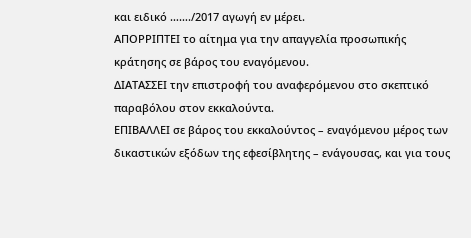και ειδικό ……./2017 αγωγή εν μέρει.
ΑΠΟΡΡΙΠΤΕΙ το αίτημα για την απαγγελία προσωπικής κράτησης σε βάρος του εναγόμενου.
ΔΙΑΤΑΣΣΕΙ την επιστροφή του αναφερόμενου στο σκεπτικό παραβόλου στον εκκαλούντα.
ΕΠΙΒΑΛΛΕΙ σε βάρος του εκκαλούντος – εναγόμενου μέρος των δικαστικών εξόδων της εφεσίβλητης – ενάγουσας, και για τους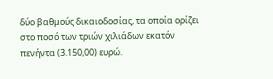δύο βαθμούς δικαιοδοσίας, τα οποία ορίζει στο ποσό των τριών χιλιάδων εκατόν πενήντα (3.150,00) ευρώ.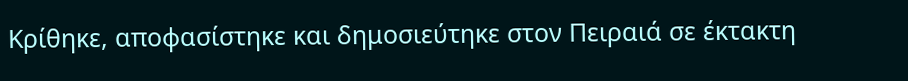Κρίθηκε, αποφασίστηκε και δημοσιεύτηκε στον Πειραιά σε έκτακτη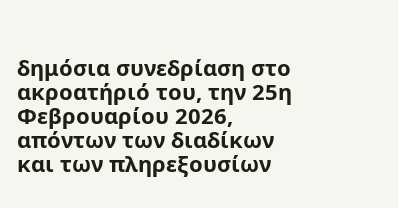δημόσια συνεδρίαση στο ακροατήριό του, την 25η Φεβρουαρίου 2026, απόντων των διαδίκων και των πληρεξουσίων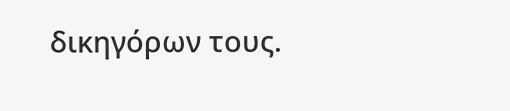δικηγόρων τους.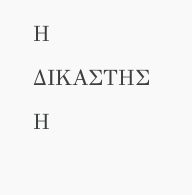Η ΔΙΚΑΣΤΗΣ Η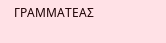ΓΡΑΜΜΑΤΕΑΣ